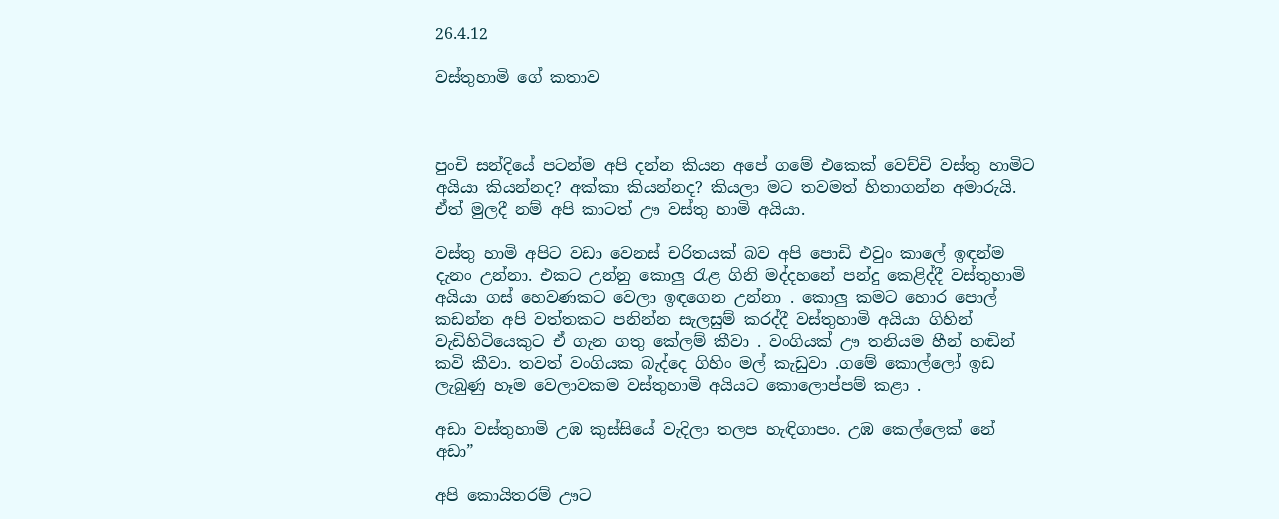26.4.12

වස්තුහාමි ගේ කතාව



පුංචි සන්දියේ පටන්ම අපි දන්න කියන අපේ ගමේ එකෙක් වෙච්චි වස්තු හාමිට අයියා කියන්නද? අක්කා කියන්නද? කියලා මට තවමත් හිතාගන්න අමාරුයි. ඒත් මුලදී නම් අපි කාටත් ඌ වස්තු හාමි අයියා.

වස්තු හාමි අපිට වඩා වෙනස් චරිතයක් බව අපි පොඩි එවුං කාලේ ඉඳන්ම දැනං උන්නා. එකට උන්නු කොලු රැළ ගිනි මද්දහනේ පන්දු කෙළිද්දී වස්තුහාමි අයියා ගස් හෙවණකට වෙලා ඉඳගෙන උන්නා . කොලු කමට හොර පොල් කඩන්න අපි වත්තකට පනින්න සැලසුම් කරද්දී වස්තුහාමි අයියා ගිහින් වැඩිහිටියෙකුට ඒ ගැන ගතු කේලම් කීවා . වංගියක් ඌ තනියම හීන් හඬින් කවි කීවා. තවත් වංගියක බැද්දෙ ගිහිං මල් කැඩුවා .ගමේ කොල්ලෝ ඉඩ ලැබුණු හෑම වෙලාවකම වස්තුහාමි අයියට කොලොප්පම් කළා .

අඩා වස්තුහාමි උඹ කුස්සියේ වැදිලා තලප හැඳිගාපං. උඹ කෙල්ලෙක් නේ අඩා”

අපි කොයිතරම් ඌට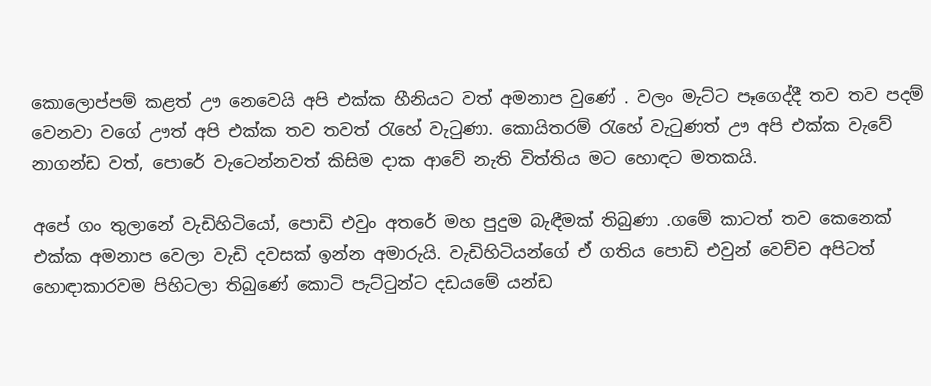කොලොප්පම් කළත් ඌ නෙවෙයි අපි එක්ක හීනියට වත් අමනාප වුණේ . වලං මැට්ට පෑගෙද්දී තව තව පදම් වෙනවා වගේ ඌත් අපි එක්ක තව තවත් රැහේ වැටුණා. කොයිතරම් රැහේ වැටුණත් ඌ අපි එක්ක වැවේ නාගන්ඩ වත්, පොරේ වැටෙන්නවත් කිසිම දාක ආවේ නැති විත්තිය මට හොඳට මතකයි.

අපේ ගං තුලානේ වැඩිහිටියෝ, පොඩි එවුං අතරේ මහ පුදුම බැඳීමක් තිබුණා .ගමේ කාටත් තව කෙනෙක් එක්ක අමනාප වෙලා වැඩි දවසක් ඉන්න අමාරුයි. වැඩිහිටියන්ගේ ඒ ගතිය පොඩි එවුන් වෙච්ච අපිටත් හොඳාකාරවම පිහිටලා තිබුණේ කොටි පැට්ටුන්ට දඩයමේ යන්ඩ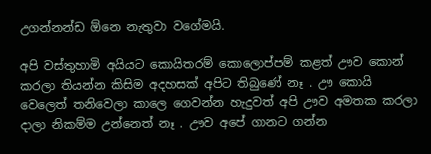උගන්නන්ඩ ඕනෙ නැතුවා වගේමයි.

අපි වස්තුහාමි අයියට කොයිතරම් කොලොප්පම් කළත් ඌව කොන් කරලා තියන්න කිසිම අදහසක් අපිට තිබුණේ නෑ . ඌ කොයි වෙලෙත් තනිවෙලා කාලෙ ගෙවන්න හැදුවත් අපි ඌව අමතක කරලා දාලා නිකම්ම උන්නෙත් නෑ . ඌව අපේ ගානට ගන්න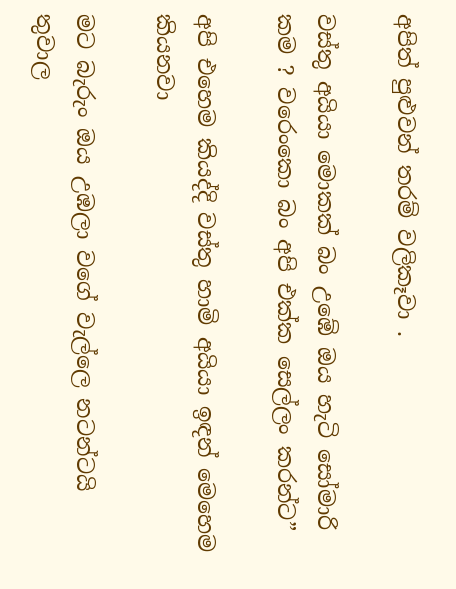අපිත් පුළුවන් තරම් වලිකෑවා .

වස්තු අයියා මොකක් බං උඹේ ඔය හැටි සෝමාරි කම ? වරෙංකො බං අපි එක්ක සෙල්ලං කරන්ට”

අපි එහෙම කියද්දි වස්තු හාමි අයියා ඉඳන් මෙහෙම කියනවා

මට බැරුං ඔය උඹලා වගේ වැල්ලෙ නටන්ටයි තුවාල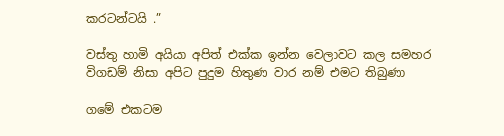කරටන්ටයි .”

වස්තු හාමි අයියා අපිත් එක්ක ඉන්න වෙලාවට කල සමහර විගඩම් නිසා අපිට පුදුම හිතුණ වාර නම් එමට තිබුණා

ගමේ එකටම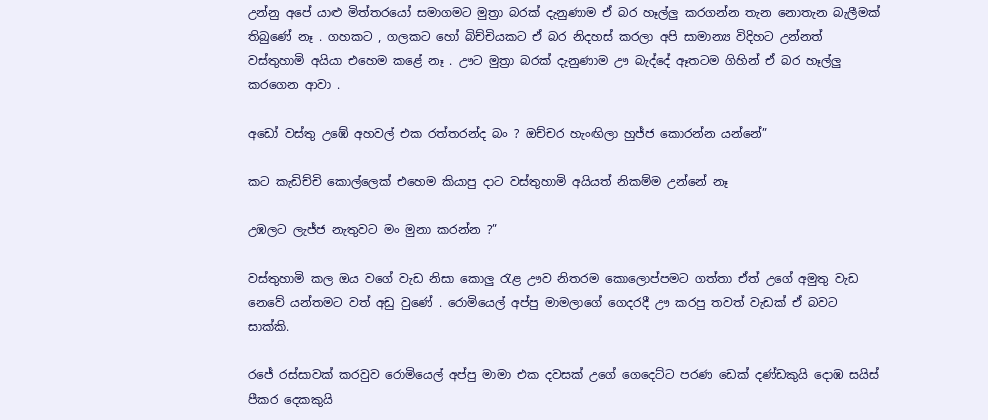උන්නු අපේ යාළු මිත්තරයෝ සමාගමට මුත්‍රා බරක් දැනුණාම ඒ බර හෑල්ලු කරගන්න තැන නොතැන බැලීමක් තිබුණේ නෑ . ගහකට , ගලකට හෝ බිච්චියකට ඒ බර නිදහස් කරලා අපි සාමාන්‍ය විදිහට උන්නත් වස්තුහාමි අයියා එහෙම කළේ නෑ . ඌට මුත්‍රා බරක් දැනුණාම ඌ බැද්දේ ඈතටම ගිහින් ඒ බර හෑල්ලු කරගෙන ආවා .

අඩෝ වස්තු උඹේ අහවල් එක රත්තරන්ද බං ? ඔච්චර හැංඟිලා හුජ්ජ කොරන්න යන්නේ”

කට කැඩිච්චි කොල්ලෙක් එහෙම කියාපු දාට වස්තුහාමි අයියත් නිකම්ම උන්නේ නෑ

උඹලට ලැජ්ජ නැතුවට මං මුනා කරන්න ?”

වස්තුහාමි කල ඔය වගේ වැඩ නිසා කොලු රැළ ඌව නිතරම කොලොප්පමට ගත්තා ඒත් උගේ අමුතු වැඩ නෙවේ යන්තමට වත් අඩු වුණේ . රොමියෙල් අප්පු මාමලාගේ ගෙදරදී ඌ කරපු තවත් වැඩක් ඒ බවට සාක්කි.

රජේ රස්සාවක් කරවුව රොමියෙල් අප්පු මාමා එක දවසක් උගේ ගෙදෙට්ට පරණ ඩෙක් දණ්ඩකුයි දොඹ සයිස් පීකර දෙකකුයි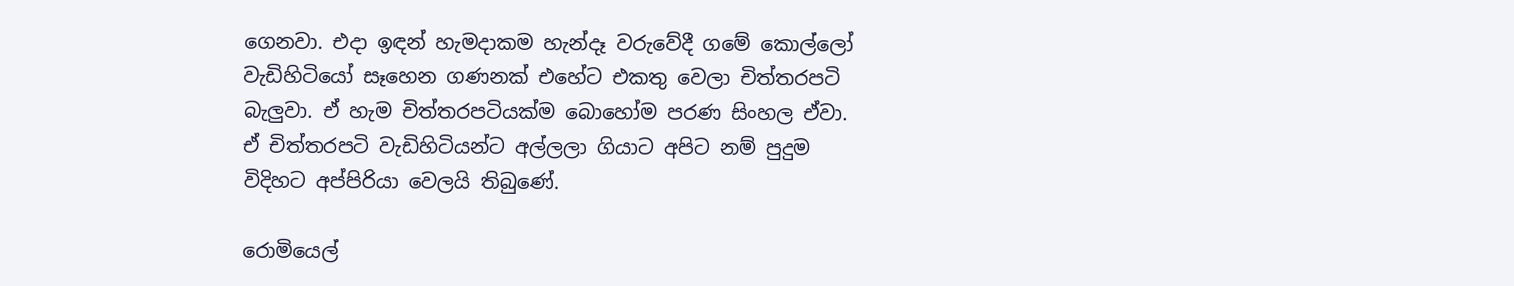ගෙනවා. එදා ඉඳන් හැමදාකම හැන්දෑ වරුවේදී ගමේ කොල්ලෝ වැඩිහිටියෝ සෑහෙන ගණනක් එහේට එකතු වෙලා චිත්තරපටි බැලුවා. ඒ හැම චිත්තරපටියක්ම බොහෝම පරණ සිංහල ඒවා. ඒ චිත්තරපටි වැඩිහිටියන්ට අල්ලලා ගියාට අපිට නම් පුදුම විදිහට අප්පිරියා වෙලයි තිබුණේ.

රොමියෙල්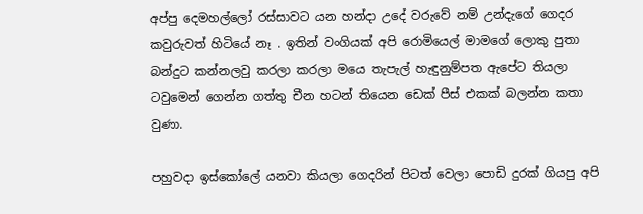අප්පු දෙමහල්ලෝ රස්සාවට යන හන්දා උදේ වරුවේ නම් උන්දැගේ ගෙදර කවුරුවත් හිටියේ නෑ . ඉතින් වංගියක් අපි රොමියෙල් මාමගේ ලොකු පුතා බන්දුට කන්නලවු කරලා කරලා මයෙ තැපැල් හැඳුනුම්පත ඇපේට තියලා ටවුමෙන් ගෙන්න ගත්තු චීන හටන් තියෙන ඩෙක් පීස් එකක් බලන්න කතා වුණා.

පහුවදා ඉස්කෝලේ යනවා කියලා ගෙදරින් පිටත් වෙලා පොඩි දුරක් ගියපු අපි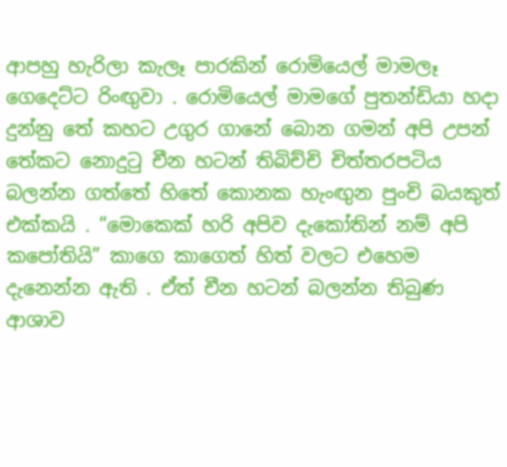ආපහු හැරිලා කැලෑ පාරකින් රොමියෙල් මාමලෑ ගෙදෙට්ට රිංඟුවා . රොමියෙල් මාමගේ පුතන්ඩියා හදා දුන්නු තේ කහට උගුර ගානේ බොන ගමන් අපි උපන් තේකට නොදුටු චීන හටන් තිබිච්චි චිත්තරපටිය බලන්න ගත්තේ හිතේ කොනක හැංඟුන පුංචි බයකුත් එක්කයි . “මොකෙක් හරි අපිව දැකෝතින් නම් අපි කපෝතියි” කාගෙ කාගෙත් හිත් වලට එහෙම දැනෙන්න ඇති . ඒත් චීන හටන් බලන්න තිබුණ ආශාව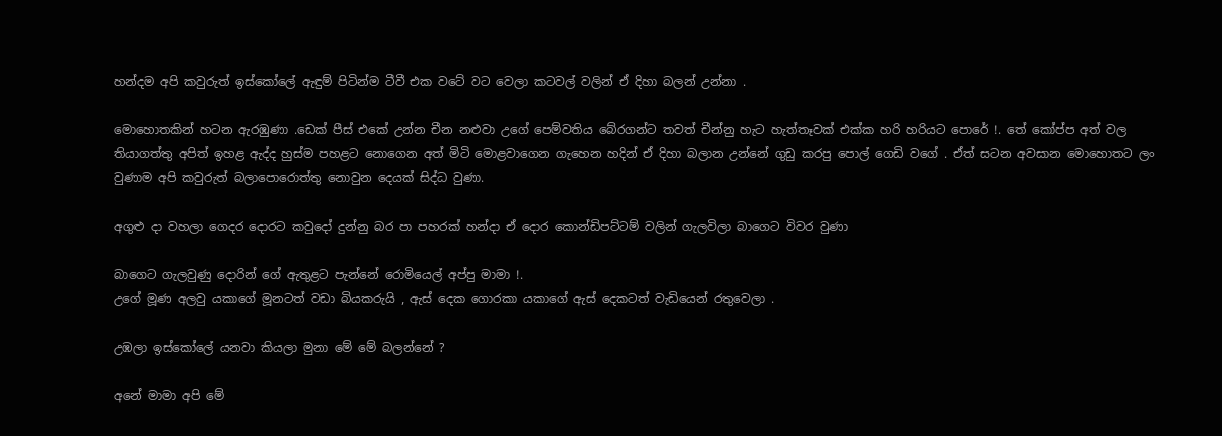හන්දම අපි කවුරුත් ඉස්කෝලේ ඇඳුම් පිටින්ම ටීවී එක වටේ වට වෙලා කටවල් වලින් ඒ දිහා බලන් උන්නා .

මොහොතකින් හටන ඇරඹුණා .ඩෙක් පීස් එකේ උන්න චීන නළුවා උගේ පෙම්වතිය බේරගන්ට තවත් චීන්නු හැට හැත්තෑවක් එක්ක හරි හරියට පොරේ !. තේ කෝප්ප අත් වල තියාගත්තු අපිත් ඉහළ ඇද්ද හුස්ම පහළට නොගෙන අත් මිටි මොළවාගෙන ගැහෙන හදින් ඒ දිහා බලාන උන්නේ ගුඩු කරපු පොල් ගෙඩි වගේ . ඒත් සටන අවසාන මොහොතට ලං වුණාම අපි කවුරුත් බලාපොරොත්තු නොවුන දෙයක් සිද්ධ වුණා.

අගුළු දා වහලා ගෙදර දොරට කවුදෝ දුන්නු බර පා පහරක් හන්දා ඒ දොර කොන්ඩිපට්ටම් වලින් ගැලවිලා බාගෙට විවර වුණා

බාගෙට ගැලවුණු දොරින් ගේ ඇතුළට පැන්නේ රොමියෙල් අප්පු මාමා !.
උගේ මූණ අලවු යකාගේ මූනටත් වඩා බියකරුයි , ඇස් දෙක ගොරකා යකාගේ ඇස් දෙකටත් වැඩියෙන් රතුවෙලා .

උඹලා ඉස්කෝලේ යනවා කියලා මුනා මේ මේ බලන්නේ ?

අනේ මාමා අපි මේ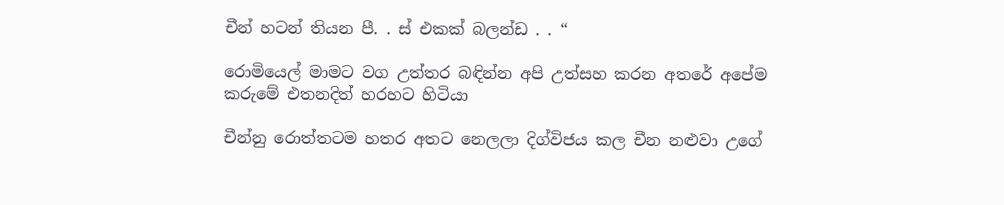චීන් හටන් තියන පී. . ස් එකක් බලන්ඩ . . “

රොමියෙල් මාමට වග උත්තර බඳින්න අපි උත්සහ කරන අතරේ අපේම කරුමේ එතනදිත් හරහට හිටියා

චීන්නු රොත්තටම හතර අතට නෙලලා දිග්විජය කල චීන නළුවා උගේ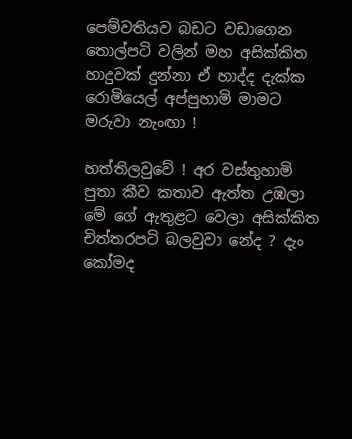පෙම්වතියව බඩට වඩාගෙන තොල්පටි වලින් මහ අසික්කිත හාදුවක් දුන්නා ඒ හාද්ද දැක්ක රොමියෙල් අප්පුහාමි මාමට මරුවා නැංඟා !

හත්තිලවුවේ ! අර වස්තුහාමි පුතා කීව කතාව ඇත්ත උඹලා මේ ගේ ඇතුළට වෙලා අසික්කිත චිත්තරපටි බලවුවා නේද ? දැං කෝමද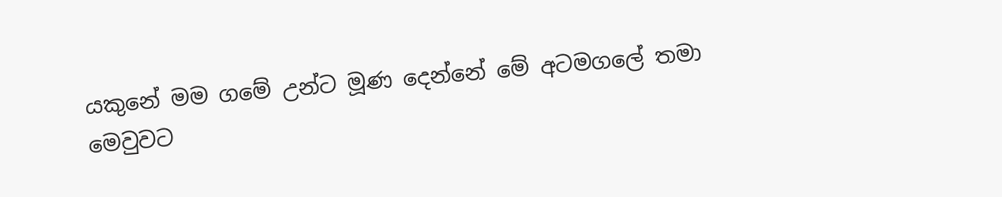යකුනේ මම ගමේ උන්ට මූණ දෙන්නේ මේ අටමගලේ තමා මෙවුවට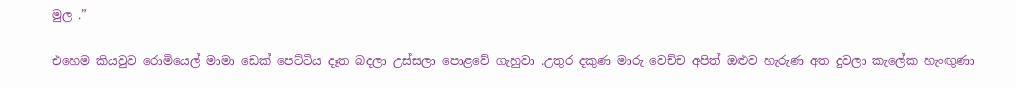මුල .”

එහෙම කියවුව රොමියෙල් මාමා ඩෙක් පෙට්ටිය දෑත බදලා උස්සලා පොළවේ ගැහුවා .උතුර දකුණ මාරු වෙච්ච අපිත් ඔළුව හැරුණ අත දුවලා කැලේක හැංඟුණා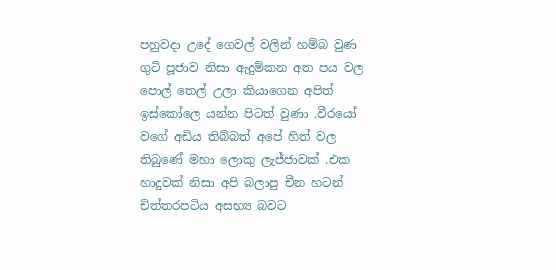පහුවදා උදේ ගෙවල් වලින් හම්බ වුණ ගුටි පූජාව නිසා ඇදුම්කන අත පය වල පොල් තෙල් උලා කියාගෙන අපිත් ඉස්කෝලෙ යන්න පිටත් වුණා .වීරයෝ වගේ අඩිය තිබ්බත් අපේ හිත් වල තිබුණේ මහා ලොකු ලැජ්ජාවක් .එක හාදුවක් නිසා අපි බලාපු චීන හටන් චිත්තරපටිය අසභ්‍ය බවට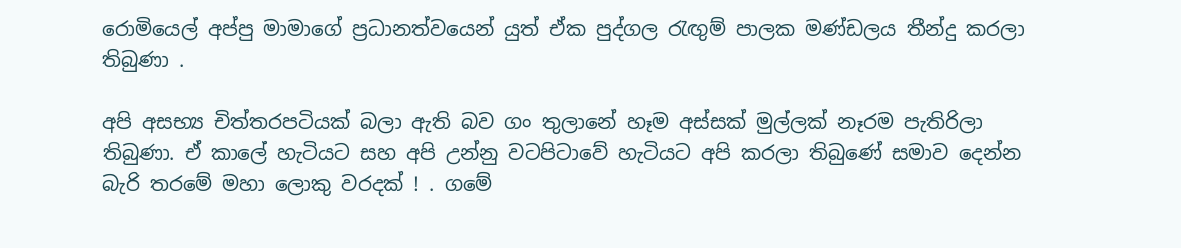රොමියෙල් අප්පු මාමාගේ ප්‍රධානත්වයෙන් යුත් ඒක පුද්ගල රැඟුම් පාලක මණ්ඩලය තීන්දු කරලා තිබුණා .

අපි අසභ්‍ය චිත්තරපටියක් බලා ඇති බව ගං තුලානේ හෑම අස්සක් මුල්ලක් නෑරම පැතිරිලා තිබුණා. ඒ කාලේ හැටියට සහ අපි උන්නු වටපිටාවේ හැටියට අපි කරලා තිබුණේ සමාව දෙන්න බැරි තරමේ මහා ලොකු වරදක් ! . ගමේ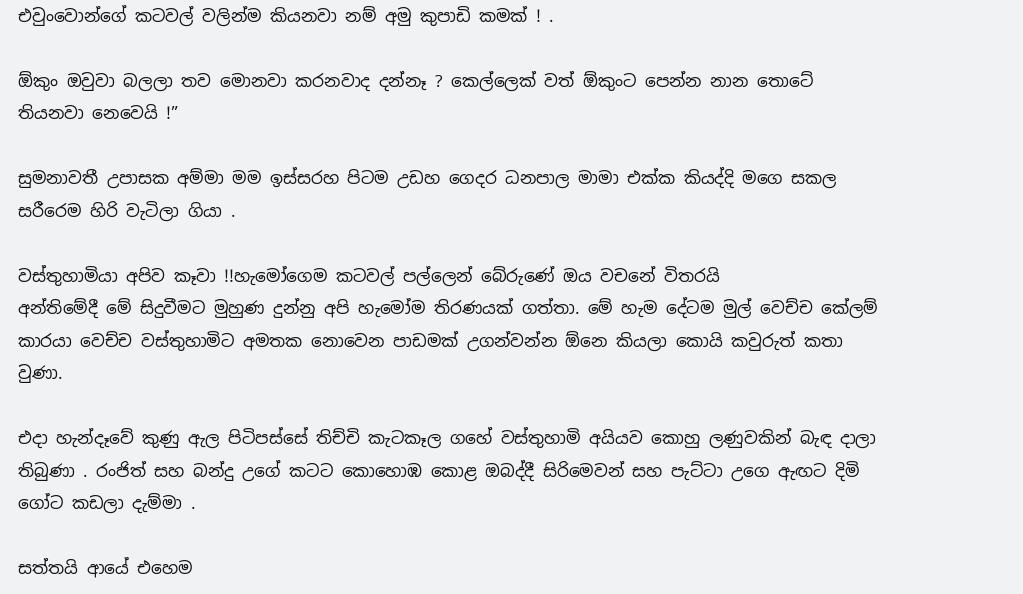එවුංවොන්ගේ කටවල් වලින්ම කියනවා නම් අමු කුපාඩි කමක් ! .

ඕකුං ඔවුවා බලලා තව මොනවා කරනවාද දන්නෑ ? කෙල්ලෙක් වත් ඕකුංට පෙන්න නාන තොටේ තියනවා නෙවෙයි !”

සුමනාවතී උපාසක අම්මා මම ඉස්සරහ පිටම උඩහ ගෙදර ධනපාල මාමා එක්ක කියද්දි මගෙ සකල සරීරෙම හිරි වැටිලා ගියා .

වස්තුහාමියා අපිව කෑවා !!හැමෝගෙම කටවල් පල්ලෙන් බේරුණේ ඔය වචනේ විතරයි
අන්තිමේදී මේ සිදුවීමට මුහුණ දුන්නු අපි හැමෝම තිරණයක් ගත්තා. මේ හැම දේටම මුල් වෙච්ච කේලම් කාරයා වෙච්ච වස්තුහාමිට අමතක නොවෙන පාඩමක් උගන්වන්න ඕනෙ කියලා කොයි කවුරුත් කතා වුණා.

එදා හැන්දෑවේ කුණු ඇල පිටිපස්සේ තිච්චි කැටකෑල ගහේ වස්තුහාමි අයියව කොහු ලණුවකින් බැඳ දාලා තිබුණා . රංජිත් සහ බන්දු උගේ කටට කොහොඹ කොළ ඔබද්දී සිරිමෙවන් සහ පැට්ටා උගෙ ඇඟට දිමි ගෝට කඩලා දැම්මා .

සත්තයි ආයේ එහෙම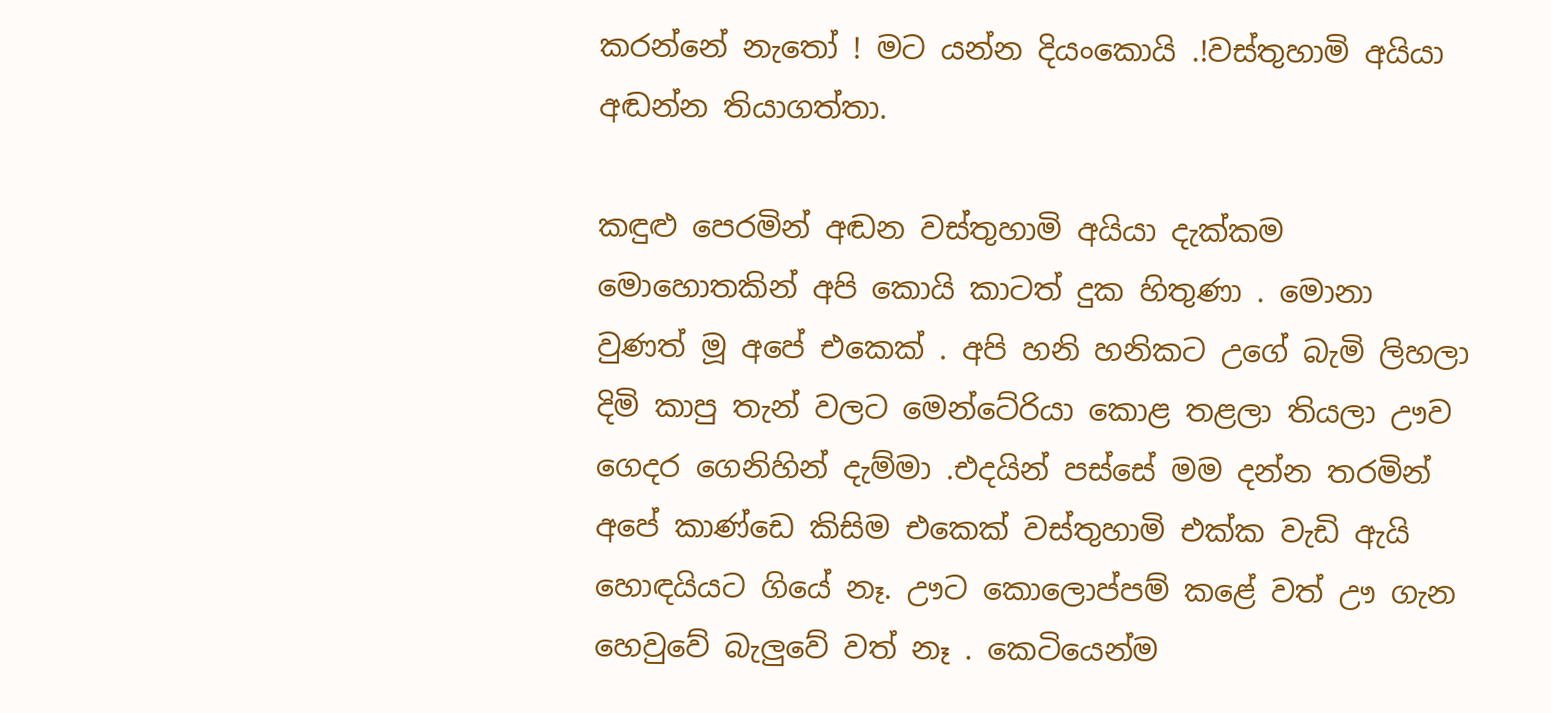කරන්නේ නැතෝ ! මට යන්න දියංකොයි .!වස්තුහාමි අයියා අඬන්න තියාගත්තා.

කඳුළු පෙරමින් අඬන වස්තුහාමි අයියා දැක්කම මොහොතකින් අපි කොයි කාටත් දුක හිතුණා . මොනා වුණත් මූ අපේ එකෙක් . අපි හනි හනිකට උගේ බැමි ලිහලා දිමි කාපු තැන් වලට මෙන්ටේරියා කොළ තළලා තියලා ඌව ගෙදර ගෙනිහින් දැම්මා .එදයින් පස්සේ මම දන්න තරමින් අපේ කාණ්ඩෙ කිසිම එකෙක් වස්තුහාමි එක්ක වැඩි ඇයි හොඳයියට ගියේ නෑ. ඌට කොලොප්පම් කළේ වත් ඌ ගැන හෙවුවේ බැලුවේ වත් නෑ . කෙටියෙන්ම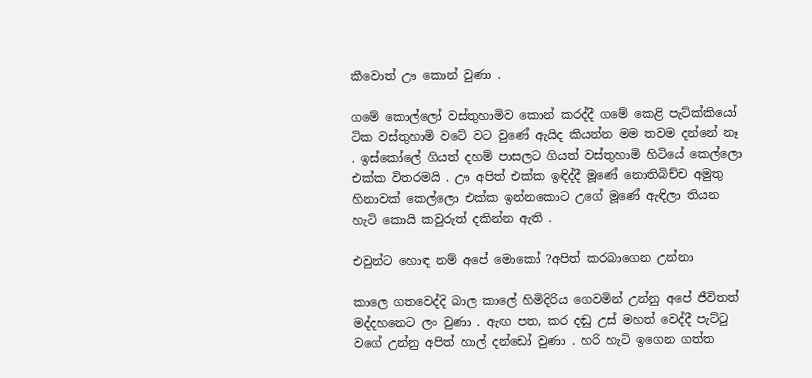කීවොත් ඌ කොන් වුණා .

ගමේ කොල්ලෝ වස්තුහාමිව කොන් කරද්දී ගමේ කෙළි පැට්ක්කියෝ ටික වස්තුහාමි වටේ වට වුණේ ඇයිද කියන්න මම තවම දන්නේ නෑ . ඉස්කෝලේ ගියත් දහම් පාසලට ගියත් වස්තුහාමි හිටියේ කෙල්ලො එක්ක විතරමයි . ඌ අපිත් එක්ක ඉඳිද්දී මූණේ නොතිබිච්ච අමුතු හිනාවක් කෙල්ලො එක්ක ඉන්නකොට උගේ මූණේ ඇඳිලා තියන හැටි කොයි කවුරුත් දකින්න ඇති .

එවුන්ට හොඳ නම් අපේ මොකෝ ?අපිත් කරබාගෙන උන්නා

කාලෙ ගතවෙද්දි බාල කාලේ හිමිදිරිය ගෙවමින් උන්නු අපේ ජීවිතත් මද්දහනෙට ලං වුණා . ඇඟ පත, කර දඬු උස් මහත් වෙද්දී පැට්ටු වගේ උන්නු අපිත් හාල් දන්ඩෝ වුණා . හරි හැටි ඉගෙන ගත්ත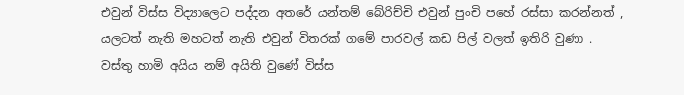එවුන් විස්ස විද්‍යාලෙට පද්දන අතරේ යන්තම් බේරිච්චි එවුන් පුංචි පහේ රස්සා කරන්නත් , යලටත් නැති මහටත් නැති එවුන් විතරක් ගමේ පාරවල් කඩ පිල් වලත් ඉතිරි වුණා . වස්තු හාමි අයිය නම් අයිති වුණේ විස්ස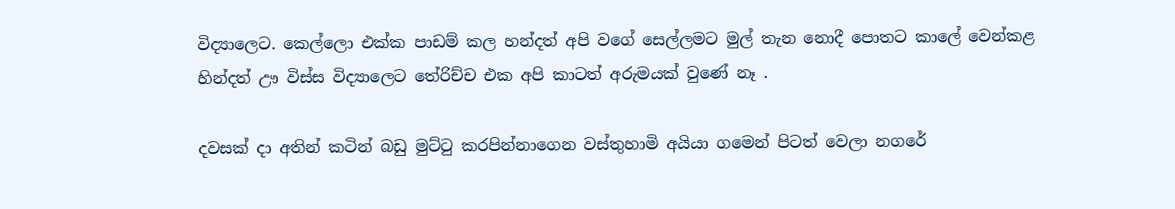විද්‍යාලෙට. කෙල්ලො එක්ක පාඩම් කල හන්දත් අපි වගේ සෙල්ලමට මුල් තැන නොදී පොතට කාලේ වෙන්කළ හින්දත් ඌ විස්ස විද්‍යාලෙට තේරිච්ච එක අපි කාටත් අරුමයක් වුණේ නෑ .

දවසක් දා අතින් කටින් බඩු මුට්ටු කරපින්නාගෙන වස්තුහාමි අයියා ගමෙන් පිටත් වෙලා නගරේ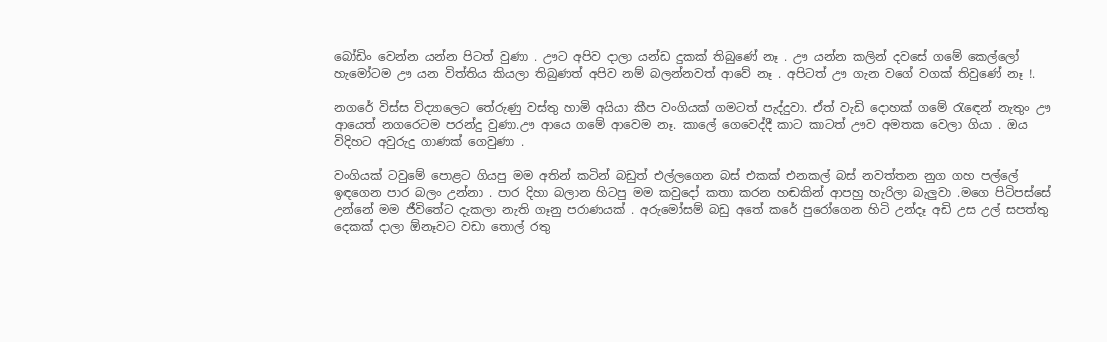බෝඩිං වෙන්න යන්න පිටත් වුණා . ඌට අපිව දාලා යන්ඩ දුකක් තිබුණේ නෑ . ඌ යන්න කලින් දවසේ ගමේ කෙල්ලෝ හැමෝටම ඌ යන විත්තිය කියලා තිබුණත් අපිව නම් බලන්නවත් ආවේ නෑ . අපිටත් ඌ ගැන වගේ වගක් තිවුණේ නෑ !.

නගරේ විස්ස විද්‍යාලෙට තේරුණු වස්තු හාමි අයියා කීප වංගියක් ගමටත් පැද්දුවා. ඒත් වැඩි දොහක් ගමේ රැඳෙන් නැතුං ඌ ආයෙත් නගරෙටම පරන්දු වුණා.ඌ ආයෙ ගමේ ආවෙම නෑ. කාලේ ගෙවෙද්දී කාට කාටත් ඌව අමතක වෙලා ගියා . ඔය විදිහට අවුරුදු ගාණක් ගෙවුණා .

වංගියක් ටවුමේ පොළට ගියපු මම අතින් කටින් බඩුත් එල්ලගෙන බස් එකක් එනකල් බස් නවත්තන නුග ගහ පල්ලේ ඉඳගෙන පාර බලං උන්නා . පාර දිහා බලාන හිටපු මම කවුදෝ කතා කරන හඬකින් ආපහු හැරිලා බැලුවා .මගෙ පිටිපස්සේ උන්නේ මම ජීවිතේට දැකලා නැති ගෑනු පරාණයක් . අරුමෝසම් බඩු අතේ කරේ පුරෝගෙන හිටි උන්දෑ අඩි උස උල් සපත්තු දෙකක් දාලා ඕනෑවට වඩා තොල් රතු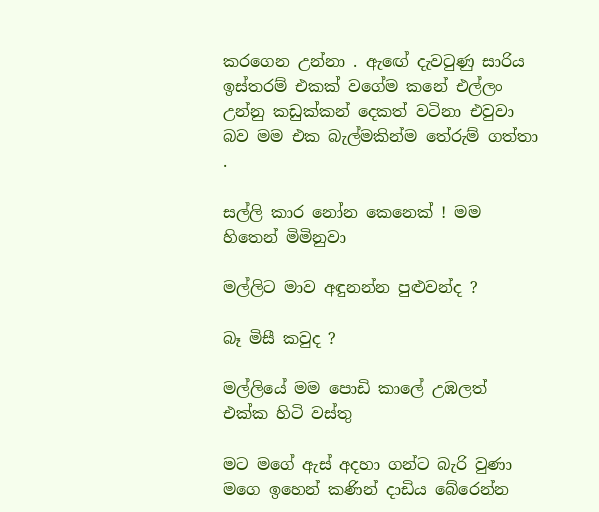කරගෙන උන්නා . ඇඟේ දැවටුණු සාරිය ඉස්තරම් එකක් වගේම කනේ එල්ලං උන්නු කඩුක්කන් දෙකත් වටිනා එවුවා බව මම එක බැල්මකින්ම තේරුම් ගත්තා .

සල්ලි කාර නෝන කෙනෙක් ! මම හිතෙන් මිමිනුවා

මල්ලිට මාව අඳුනන්න පුළුවන්ද ?

බෑ මිසී කවුද ?

මල්ලියේ මම පොඩි කාලේ උඹලත් එක්ක හිටි වස්තු

මට මගේ ඇස් අදහා ගන්ට බැරි වුණා මගෙ ඉහෙන් කණින් දාඩිය බේරෙන්න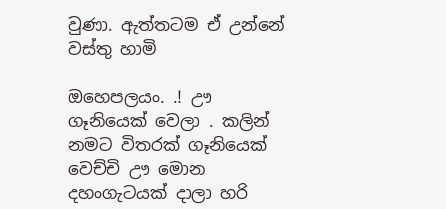වුණා. ඇත්තටම ඒ උන්නේ වස්තු හාමි

ඔහෙපලයං. .! ඌ ගෑනියෙක් වෙලා . කලින් නමට විතරක් ගෑනියෙක් වෙච්චි ඌ මොන දහංගැටයක් දාලා හරි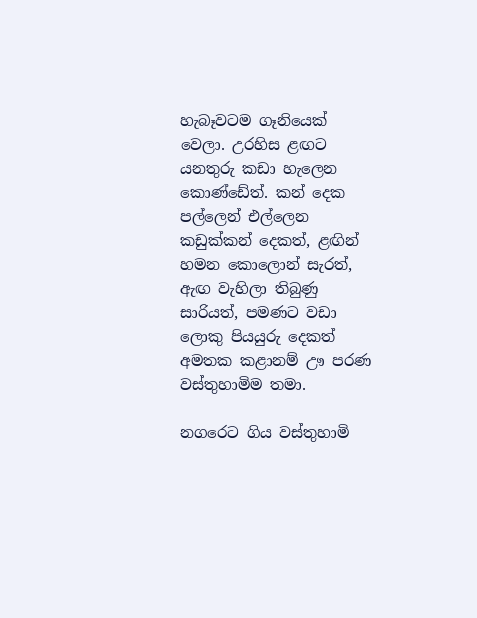හැබෑවටම ගෑනියෙක් වෙලා. උරහිස ළඟට යනතුරු කඩා හැලෙන කොණ්ඩේත්. කන් දෙක පල්ලෙන් එල්ලෙන කඩුක්කන් දෙකත්, ළඟින් හමන කොලොන් සැරත්, ඇඟ වැහිලා තිබුණු සාරියත්, පමණට වඩා ලොකු පියයුරු දෙකත් අමතක කළානම් ඌ පරණ වස්තුහාමිම තමා.

නගරෙට ගිය වස්තුහාමි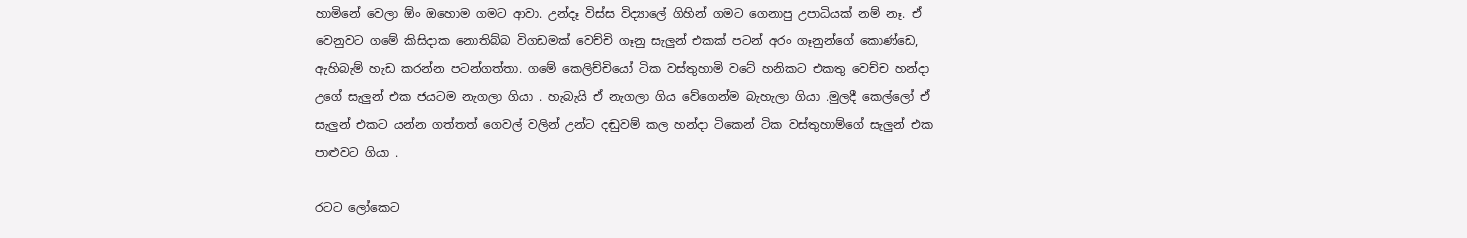හාමිනේ වෙලා ඕං ඔහොම ගමට ආවා. උන්දෑ විස්ස විද්‍යාලේ ගිහින් ගමට ගෙනාපු උපාධියක් නම් නෑ. ඒ වෙනුවට ගමේ කිසිදාක නොතිබ්බ විගඩමක් වෙච්චි ගෑනු සැලුන් එකක් පටන් අරං ගෑනුන්ගේ කොණ්ඩෙ, ඇහිබැම් හැඩ කරන්න පටන්ගත්තා. ගමේ කෙලිච්චියෝ ටික වස්තුහාමි වටේ හනිකට එකතු වෙච්ච හන්දා උගේ සැලුන් එක ජයටම නැගලා ගියා . හැබැයි ඒ නැගලා ගිය වේගෙන්ම බැහැලා ගියා .මුලදී කෙල්ලෝ ඒ සැලුන් එකට යන්න ගත්තත් ගෙවල් වලින් උන්ට දඬුවම් කල හන්දා ටිකෙන් ටික වස්තුහාම්ගේ සැලුන් එක පාළුවට ගියා .

රටට ලෝකෙට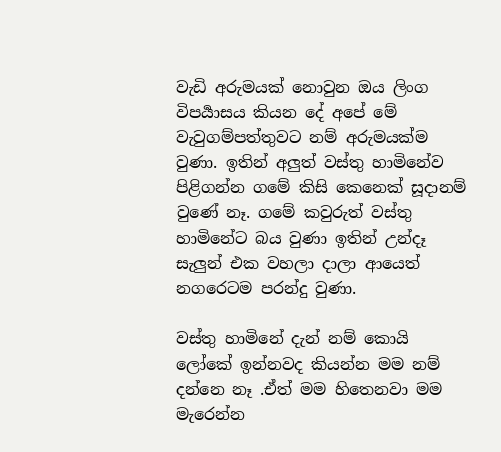වැඩි අරුමයක් නොවුන ඔය ලිංග විපර්‍යාසය කියන දේ අපේ මේ වැවුගම්පත්තුවට නම් අරුමයක්ම වුණා. ඉතින් අලුත් වස්තු හාමිනේව පිළිගන්න ගමේ කිසි කෙනෙක් සූදානම් වුණේ නෑ. ගමේ කවුරුත් වස්තු හාමිනේට බය වුණා ඉතින් උන්දෑ සැලුන් එක වහලා දාලා ආයෙත් නගරෙටම පරන්දු වුණා.

වස්තු හාමිනේ දැන් නම් කොයි ලෝකේ ඉන්නවද කියන්න මම නම් දන්නෙ නෑ .ඒත් මම හිතෙනවා මම මැරෙන්න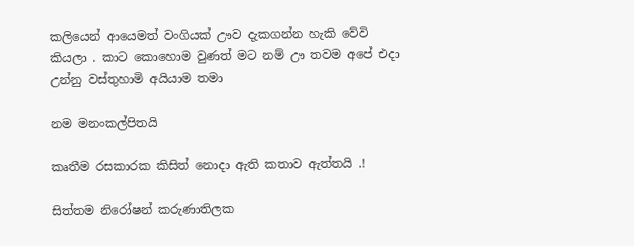කලියෙන් ආයෙමත් වංගියක් ඌව දැකගන්න හැකි වේවි කියලා . කාට කොහොම වුණත් මට නම් ඌ තවම අපේ එදා උන්නු වස්තුහාමි අයියාම තමා

නම මනංකල්පිතයි

කෘතීම රසකාරක කිසිත් නොදා ඇති කතාව ඇත්තයි .!

සිත්තම නිරෝෂන් කරුණාතිලක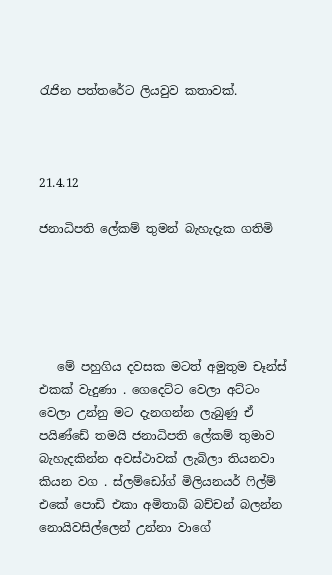රැජින පත්තරේට ලියවුව කතාවක්.



21.4.12

ජනාධිපති ලේකම් තුමන් බැහැදැක ගතිමි





   මේ පහුගිය දවසක මටත් අමුතුම චෑන්ස් එකක් වැදුණා . ගෙදෙට්ට වෙලා අට්ටං වෙලා උන්නු මට දැනගන්න ලැබුණු ඒ පයිණ්ඩේ තමයි ජනාධිපති ලේකම් තුමාව බැහැදකින්න අවස්ථාවක් ලැබිලා තියනවා කියන වග . ස්ලම්ඩෝග් මිලියනයර් ෆිල්ම් එකේ පොඩි එකා අමිතාබ් බච්චන් බලන්න නොයිවසිල්ලෙන් උන්නා වාගේ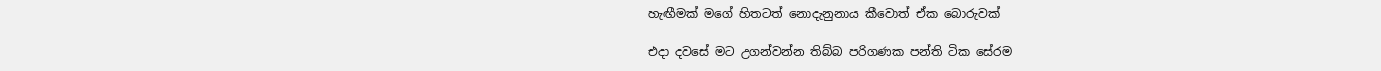හැඟීමක් මගේ හිතටත් නොදැනුනාය කීවොත් ඒක බොරුවක්

එදා දවසේ මට උගන්වන්න තිබ්බ පරිගණක පන්ති ටික සේරම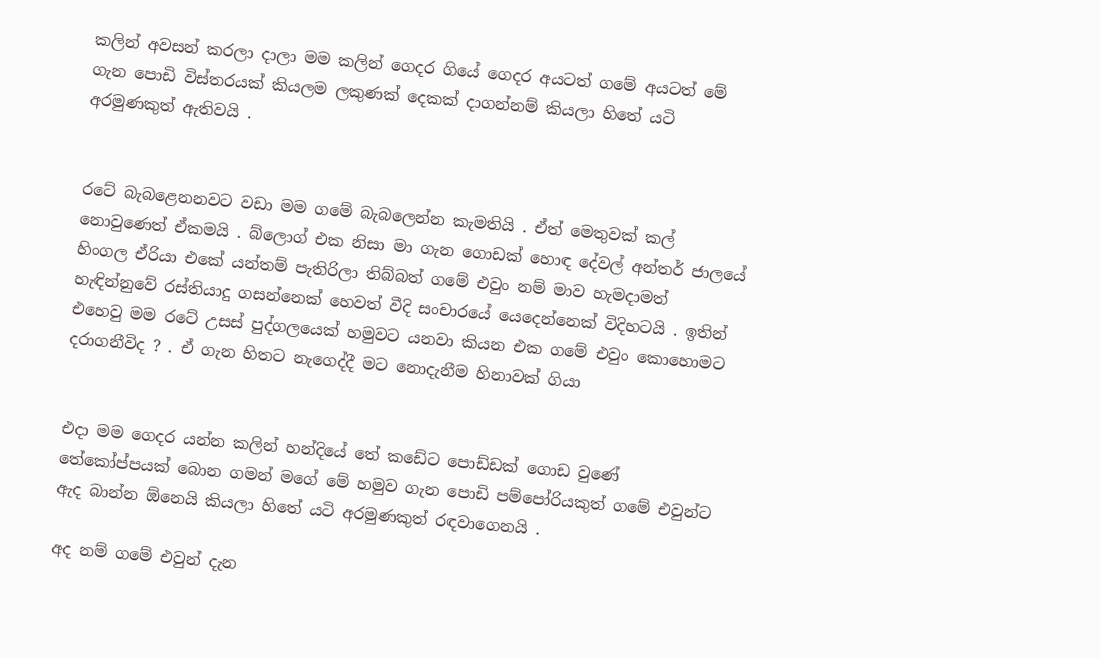කලින් අවසන් කරලා දාලා මම කලින් ගෙදර ගියේ ගෙදර අයටත් ගමේ අයටත් මේ ගැන පොඩි විස්තරයක් කියලම ලකුණක් දෙකක් දාගන්නම් කියලා හිතේ යටි අරමුණකුත් ඇතිවයි .


රටේ බැබළෙනනවට වඩා මම ගමේ බැබලෙන්න කැමතියි . ඒත් මෙතුවක් කල් නොවුණෙත් ඒකමයි . බ්ලොග් එක නිසා මා ගැන ගොඩක් හොඳ දේවල් අන්තර් ජාලයේ හිංගල ඒරියා එකේ යන්තම් පැතිරිලා තිබ්බත් ගමේ එවුං නම් මාව හැමදාමත් හැඳින්නුවේ රස්තියාදු ගසන්නෙක් හෙවත් වීදි සංචාරයේ යෙදෙන්නෙක් විදිහටයි . ඉතින් එහෙවු මම රටේ උසස් පුද්ගලයෙක් හමුවට යනවා කියන එක ගමේ එවුං කොහොමට දරාගනීවිද ? . ඒ ගැන හිතට නැගෙද්දී මට නොදැනීම හිනාවක් ගියා


එදා මම ගෙදර යන්න කලින් හන්දියේ තේ කඩේට පොඩ්ඩක් ගොඩ වුණේ තේකෝප්පයක් බොන ගමන් මගේ මේ හමුව ගැන පොඩි පම්පෝරියකුත් ගමේ එවුන්ට ඇද බාන්න ඕනෙයි කියලා හිතේ යටි අරමුණකුත් රඳවාගෙනයි .

අද නම් ගමේ එවුන් දැන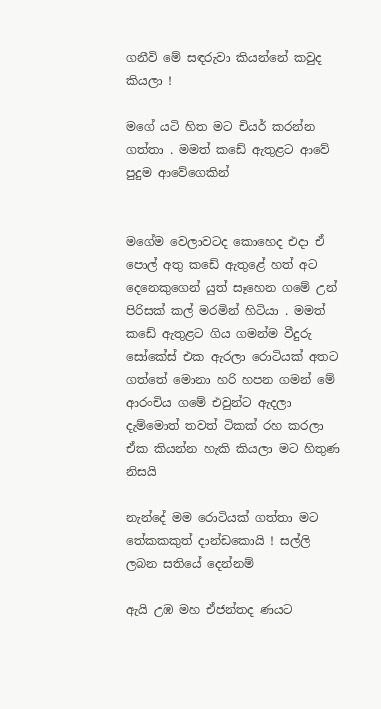ගනීවි මේ සඳරුවා කියන්නේ කවුද කියලා !

මගේ යටි හිත මට චියර් කරන්න ගත්තා . මමත් කඩේ ඇතුළට ආවේ පුදුම ආවේගෙකින්


මගේම වෙලාවටද කොහෙද එදා ඒ පොල් අතු කඩේ ඇතුළේ හත් අට දෙනෙකුගෙන් යුත් සෑහෙන ගමේ උන් පිරිසක් කල් මරමින් හිටියා . මමත් කඩේ ඇතුළට ගිය ගමන්ම වීදුරු සෝකේස් එක ඇරලා රොටියක් අතට ගත්තේ මොනා හරි හපන ගමන් මේ ආරංචිය ගමේ එවුන්ට ඇදලා දැම්මොත් තවත් ටිකක් රහ කරලා ඒක කියන්න හැකි කියලා මට හිතුණ නිසයි

නැන්දේ මම රොටියක් ගත්තා මට තේකකකුත් දාන්ඩකොයි ! සල්ලි ලබන සතියේ දෙන්නම්

ඇයි උඹ මහ ඒජන්තද ණයට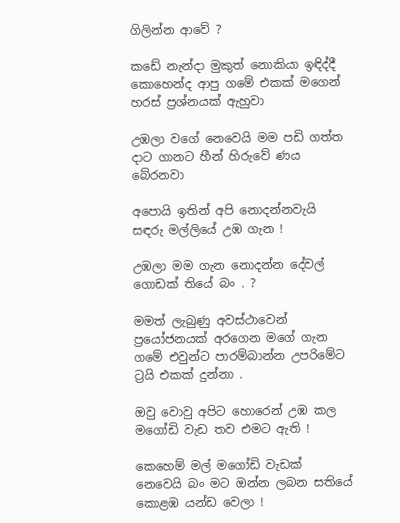ගිලින්න ආවේ ?

කඩේ නැන්දා මුකුත් නොකියා ඉඳිද්දී කොහෙන්ද ආපු ගමේ එකක් මගෙන් හරස් ප්‍රශ්නයක් ඇහුවා

උඹලා වගේ නෙවෙයි මම පඩි ගත්ත දාට ගානට හීන් හිරුවේ ණය බේරනවා

අපොයි ඉතින් අපි නොදන්නවැයි සඳරු මල්ලියේ උඹ ගැන !

උඹලා මම ගැන නොදන්න දේවල් ගොඩක් තියේ බං . ?

මමත් ලැබුණු අවස්ථාවෙන් ප්‍රයෝජනයක් අරගෙන මගේ ගැන ගමේ එවුන්ට පාරම්බාන්න උපරිමේට ට්‍රයි එකක් දුන්නා .

ඔවු වොවු අපිට හොරෙන් උඹ කල මගෝඩි වැඩ තව එමට ඇති !

කෙහෙම් මල් මගෝඩි වැඩක් නෙවෙයි බං මට ඔන්න ලබන සතියේ කොළඹ යන්ඩ වෙලා !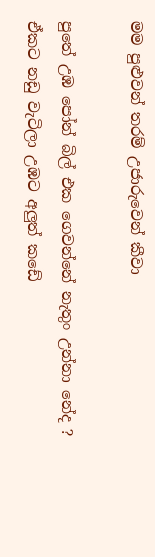මම පුළුවන් තරම් උජාරුවෙන් කීවා

පුතේ උඹ පෝන් බිල් එක ගෙවන්නේ නැතුං උන්නා නේද ? ඒකට නඩු වැටිලා උඹට අලුත් කඩේ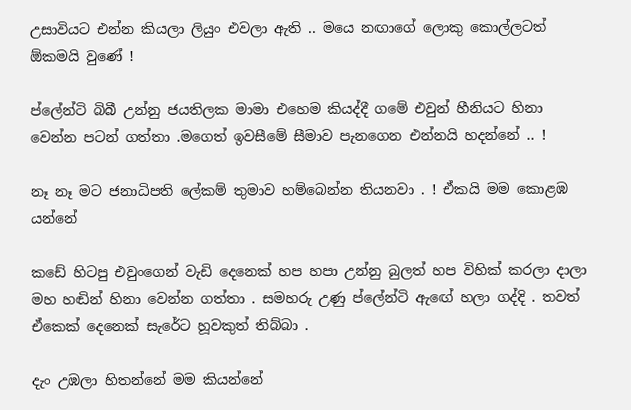උසාවියට එන්න කියලා ලියුං එවලා ඇති .. මයෙ නඟාගේ ලොකු කොල්ලටත් ඕකමයි වුණේ !

ප්ලේන්ටි බිබී උන්නු ජයතිලක මාමා එහෙම කියද්දී ගමේ එවුන් හීනියට හිනා වෙන්න පටන් ගත්තා .මගෙත් ඉවසීමේ සීමාව පැනගෙන එන්නයි හදන්නේ .. !

නෑ නෑ මට ජනාධිපති ලේකම් තුමාව හම්බෙන්න තියනවා . ! ඒකයි මම කොළඹ යන්නේ

කඩේ හිටපු එවුංගෙන් වැඩි දෙනෙක් හප හපා උන්නු බුලත් හප විහික් කරලා දාලා මහ හඬින් හිනා වෙන්න ගත්තා . සමහරු උණු ප්ලේන්ටි ඇඟේ හලා ගද්දි . තවත් ඒකෙක් දෙනෙක් සැරේට හූවකුත් තිබ්බා .

දැං උඹලා හිතන්නේ මම කියන්නේ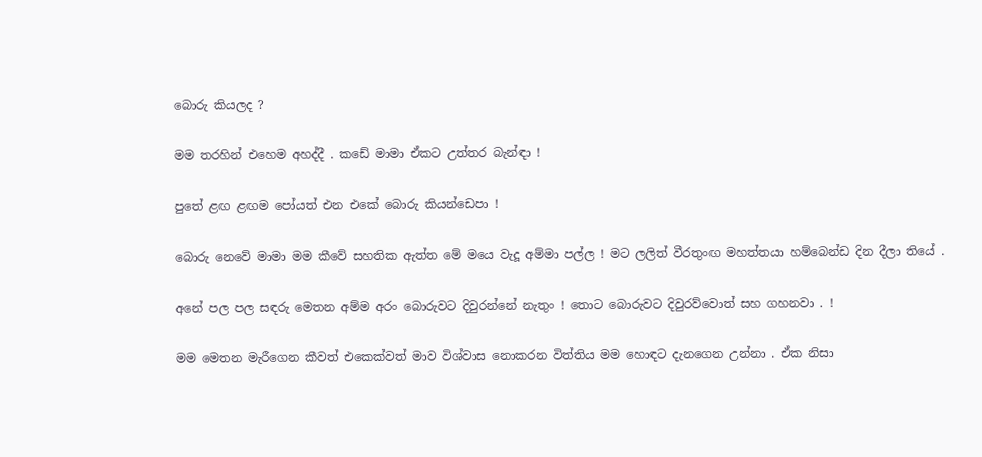බොරු කියලද ?

මම තරහින් එහෙම අහද්දී . කඩේ මාමා ඒකට උත්තර බැන්ඳා !

පුතේ ළඟ ළඟම පෝයත් එන එකේ බොරු කියන්ඩෙපා !

බොරු නෙවේ මාමා මම කීවේ සහතික ඇත්ත මේ මයෙ වැදූ අම්මා පල්ල ! මට ලලිත් වීරතුංඟ මහත්තයා හම්බෙන්ඩ දින දීලා තියේ .

අනේ පල පල සඳරු මෙතන අම්ම අරං බොරුවට දිවුරන්නේ නැතුං ! තොට බොරුවට දිවුරව්වොත් සහ ගහනවා . !

මම මෙතන මැරීගෙන කීවත් එකෙක්වත් මාව විශ්වාස නොකරන විත්තිය මම හොඳට දැනගෙන උන්නා . ඒක නිසා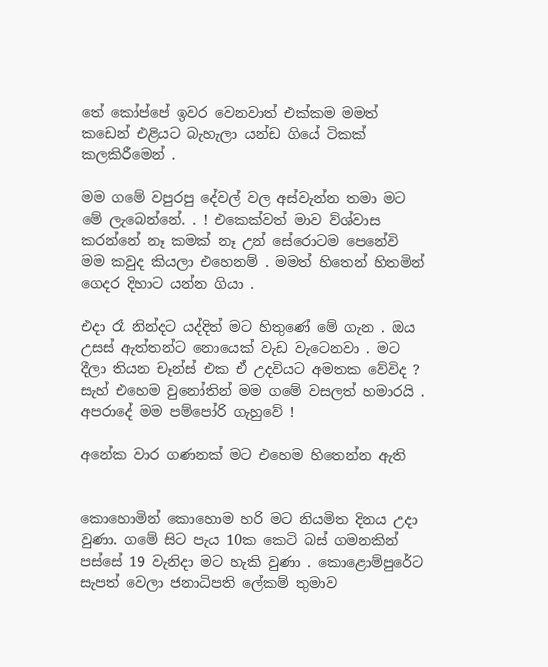තේ කෝප්පේ ඉවර වෙනවාත් එක්කම මමත් කඩෙන් එළියට බැහැලා යන්ඩ ගියේ ටිකක් කලකිරීමෙන් .

මම ගමේ වපුරපු දේවල් වල අස්වැන්න තමා මට මේ ලැබෙන්නේ. . ! එකෙක්වත් මාව ව්ශ්වාස කරන්නේ නෑ කමක් නෑ උන් සේරොටම පෙනේවි මම කවුද කියලා එහෙනම් . මමත් හිතෙන් හිතමින් ගෙදර දිහාට යන්න ගියා .

එදා රෑ නින්දට යද්දිත් මට හිතුණේ මේ ගැන . ඔය උසස් ඇත්තන්ට නොයෙක් වැඩ වැටෙනවා . මට දීලා තියන චෑන්ස් එක ඒ උදවියට අමතක වේවිද ? සැහ් එහෙම වුනෝතින් මම ගමේ වසලත් හමාරයි . අපරාදේ මම පම්පෝරි ගැහුවේ !

අනේක වාර ගණනක් මට එහෙම හිතෙන්න ඇති


කොහොමින් කොහොම හරි මට නියමිත දිනය උදා වුණා. ගමේ සිට පැය 10ක කෙටි බස් ගමනකින් පස්සේ 19 වැනිදා මට හැකි වුණා . කොළොම්පුරේට සැපත් වෙලා ජනාධිපති ලේකම් තුමාව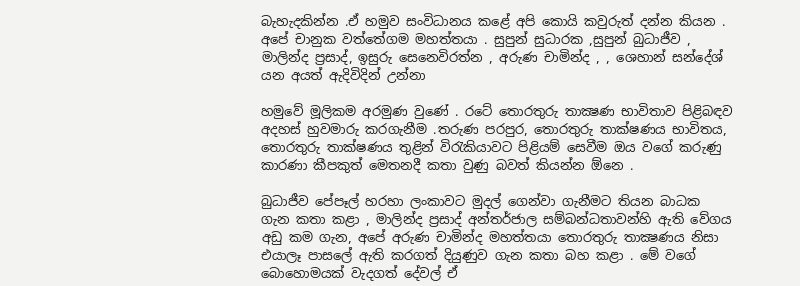බැහැදකින්න .ඒ හමුව සංවිධානය කළේ අපි කොයි කවුරුත් දන්න කියන . අපේ චානුක වත්තේගම මහත්තයා . සුපුන් සුධාරක ,සුපුන් බුධාජීව , මාලින්ද ප්‍රසාද්, ඉසුරු සෙනෙවිරත්න , අරුණ චාමින්ද , , ශෙහාන් සන්දේශ් යන අයත් ඇදිවිදින් උන්නා

හමුවේ මූලිකම අරමුණ වුණේ . රටේ තොරතුරු තාක්‍ෂණ භාවිතාව පිළිබඳව අදහස් හුවමාරු කරගැනීම .තරුණ පරපුර, තොරතුරු තාක්ෂණය භාවිතය, තොරතුරු තාක්ෂණය තුළින් විරැකියාවට පිළියම් සෙවීම ඔය වගේ කරුණු කාරණා කීපකුත් මෙතනදී කතා වුණු බවත් කියන්න ඕනෙ .

බුධාජීව පේපෑල් හරහා ලංකාවට මුදල් ගෙන්වා ගැනීමට තියන බාධක ගැන කතා කළා , මාලින්ද ප්‍රසාද් අන්තර්ජාල සම්බන්ධතාවන්හි ඇති වේගය අඩු කම ගැන, අපේ අරුණ චාමින්ද මහත්තයා තොරතුරු තාක්‍ෂණය නිසා එයාලෑ පාසලේ ඇති කරගත් දියුණුව ගැන කතා බහ කළා . මේ වගේ බොහොමයක් වැදගත් දේවල් ඒ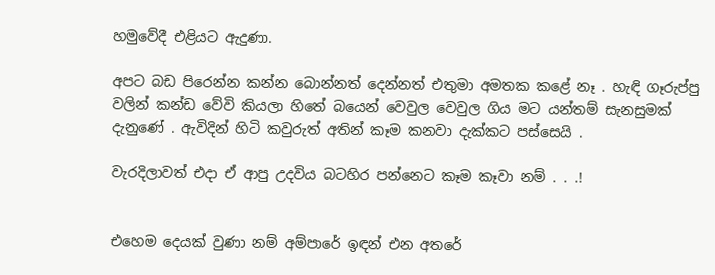හමුවේදී එළියට ඇදුණා.

අපට බඩ පිරෙන්න කන්න බොන්නත් දෙන්නත් එතුමා අමතක කළේ නෑ . හැඳි ගෑරුප්පු වලින් කන්ඩ වේවි කියලා හිතේ බයෙන් වෙවුල වෙවුල ගිය මට යන්තම් සැනසුමක් දැනුණේ . ඇවිදින් හිටි කවුරුත් අතින් කෑම කනවා දැක්කට පස්සෙයි .

වැරදිලාවත් එදා ඒ ආපු උදවිය බටහිර පන්නෙට කෑම කෑවා නම් . . .!


එහෙම දෙයක් වුණා නම් අම්පාරේ ඉඳන් එන අතරේ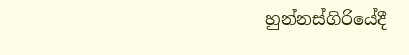හුන්නස්ගිරියේදී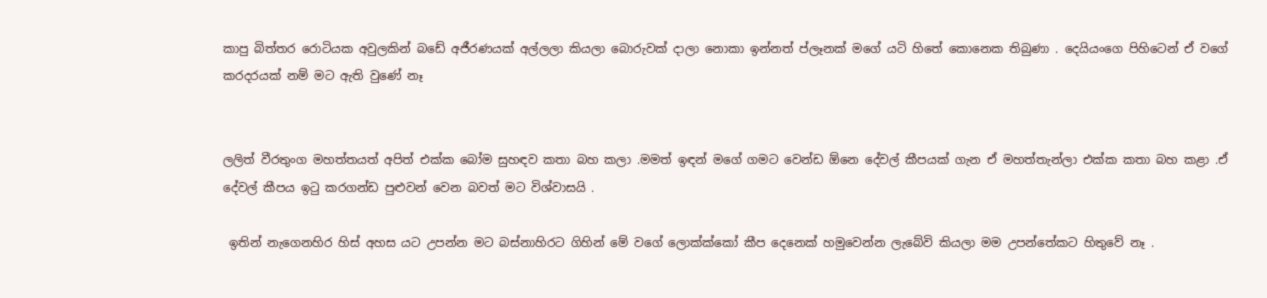කාපු බිත්තර රොටියක අවුලකින් බඩේ අජීරණයක් අල්ලලා කියලා බොරුවක් දාලා නොකා ඉන්නත් ප්ලෑනක් මගේ යටි හිතේ කොනෙක තිබුණා . දෙයියංගෙ පිහිටෙන් ඒ වගේ කරදරයක් නම් මට ඇති වුණේ නෑ


ලලිත් වීරතුංග මහත්තයත් අපිත් එක්ක බෝම සුහඳව කතා බහ කලා .මමත් ඉඳන් මගේ ගමට වෙන්ඩ ඕනෙ දේවල් කීපයක් ගැන ඒ මහත්තැන්ලා එක්ක කතා බහ කළා .ඒ දේවල් කීපය ඉටු කරගන්ඩ පුළුවන් වෙන බවත් මට විශ්වාසයි .

 ඉතින් නැගෙනහිර හිස් අහස යට උපන්න මට බස්නාහිරට ගිහින් මේ වගේ ලොක්ක්කෝ කීප දෙනෙක් හමුවෙන්න ලැබේවි කියලා මම උපන්තේකට හිතුවේ නෑ .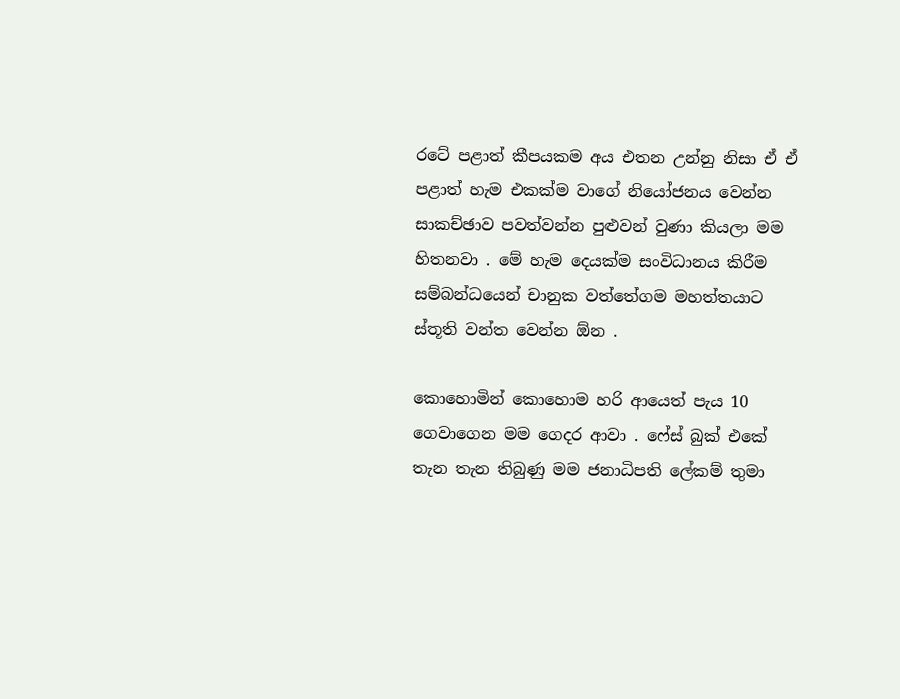රටේ පළාත් කීපයකම අය එතන උන්නු නිසා ඒ ඒ පළාත් හැම එකක්ම වාගේ නියෝජනය වෙන්න සාකච්ඡාව පවත්වන්න පුළුවන් වුණා කියලා මම හිතනවා . මේ හැම දෙයක්ම සංවිධානය කිරීම සම්බන්ධයෙන් චානුක වත්තේගම මහත්තයාට ස්තූති වන්ත වෙන්න ඕන .

කොහොමින් කොහොම හරි ආයෙත් පැය 10 ගෙවාගෙන මම ගෙදර ආවා . ෆේස් බුක් එකේ තැන තැන තිබුණු මම ජනාධිපති ලේකම් තුමා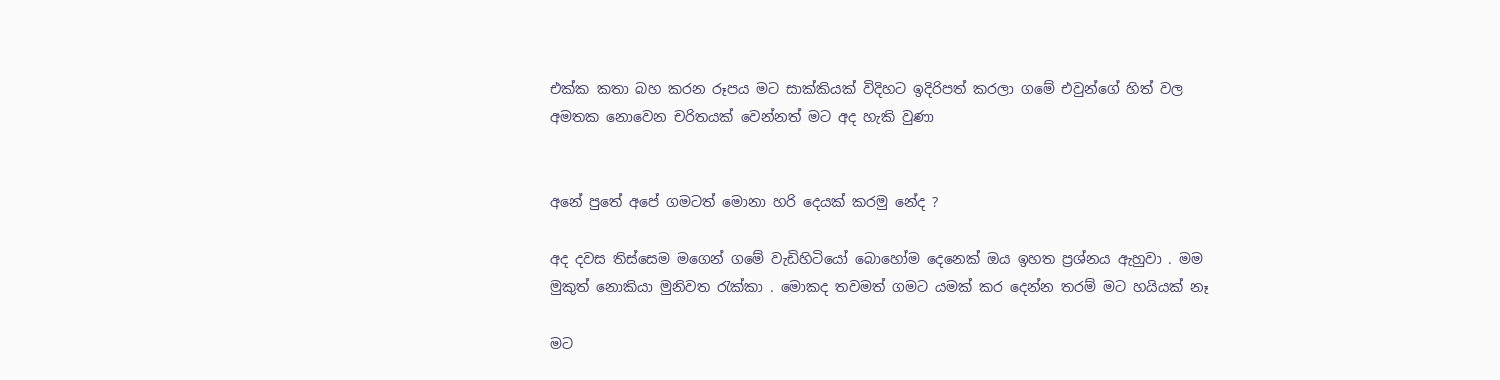එක්ක කතා බහ කරන රූපය මට සාක්කියක් විදිහට ඉදිරිපත් කරලා ගමේ එවුන්ගේ හිත් වල අමතක නොවෙන චරිතයක් වෙන්නත් මට අද හැකි වුණා


අනේ පුතේ අපේ ගමටත් මොනා හරි දෙයක් කරමු නේද ?

අද දවස තිස්සෙම මගෙන් ගමේ වැඩිහිටියෝ බොහෝම දෙනෙක් ඔය ඉහත ප්‍රශ්නය ඇහුවා . මම මුකුත් නොකියා මුනිවත රැක්කා . මොකද තවමත් ගමට යමක් කර දෙන්න තරම් මට හයියක් නෑ

මට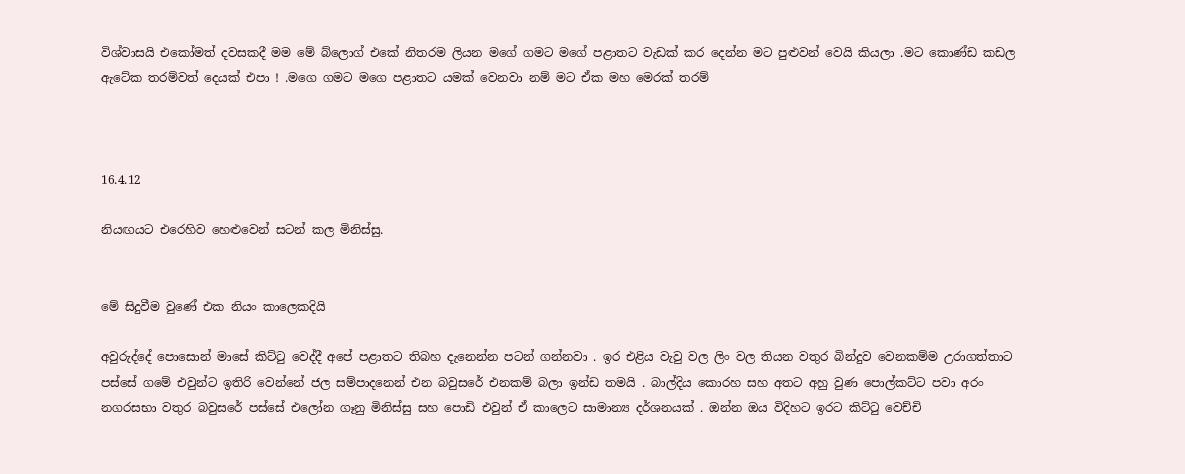විශ්වාසයි එකෝමත් දවසකදී මම මේ බ්ලොග් එකේ නිතරම ලියන මගේ ගමට මගේ පළාතට වැඩක් කර දෙන්න මට පුළුවන් වෙයි කියලා .මට කොණ්ඩ කඩල ඇටේක තරම්වත් දෙයක් එපා ! .මගෙ ගමට මගෙ පළාතට යමක් වෙනවා නම් මට ඒක මහ මෙරක් තරම්



16.4.12

නියඟයට එරෙහිව හෙළුවෙන් සටන් කල මිනිස්සු.


මේ සිදුවීම වුණේ එක නියං කාලෙකදියි

අවුරුද්දේ පොසොන් මාසේ කිට්ටු වෙද්දී අපේ පළාතට තිබහ දැනෙන්න පටන් ගන්නවා . ඉර එළිය වැවු වල ලිං වල තියන වතුර බින්දුව වෙනකම්ම උරාගත්තාට පස්සේ ගමේ එවුන්ට ඉතිරි වෙන්නේ ජල සම්පාදනෙන් එන බවුසරේ එනකම් බලා ඉන්ඩ තමයි . බාල්දිය කොරහ සහ අතට අහු වුණ පොල්කට්ට පවා අරං නගරසභා වතුර බවුසරේ පස්සේ එලෝන ගෑනු මිනිස්සු සහ පොඩි එවුන් ඒ කාලෙට සාමාන්‍ය දර්ශනයක් . ඔන්න ඔය විදිහට ඉරට කිට්ටු වෙච්චි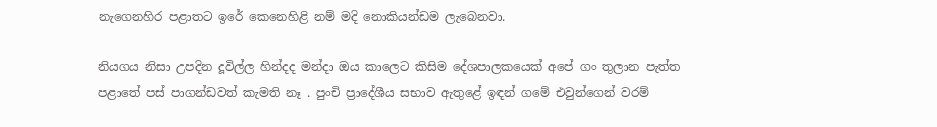නැගෙනහිර පළාතට ඉරේ කෙනෙහිළි නම් මදි නොකියන්ඩම ලැබෙනවා.

නියගය නිසා උපදින දූවිල්ල හින්දද මන්දා ඔය කාලෙට කිසිම දේශපාලකයෙක් අපේ ගං තුලාන පැත්ත පළාතේ පස් පාගන්ඩවත් කැමති නෑ . පුංචි ප්‍රාදේශීය සභාව ඇතුළේ ඉඳන් ගමේ එවුන්ගෙන් වරම්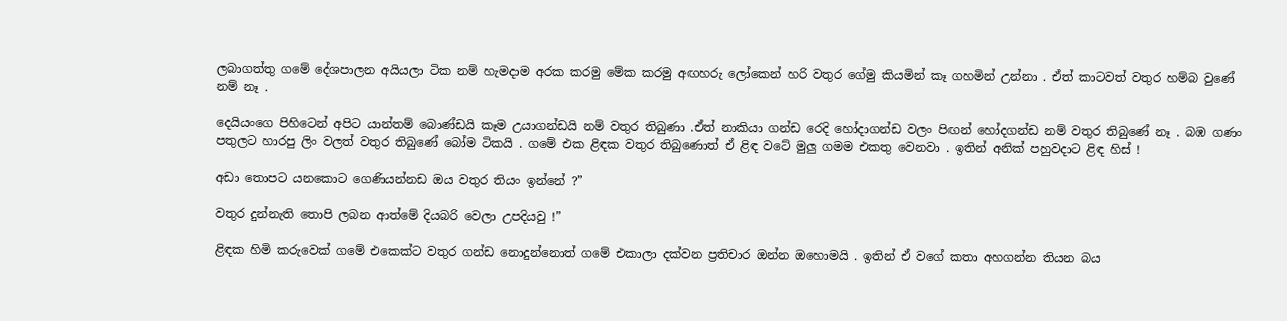ලබාගත්තු ගමේ දේශපාලන අයියලා ටික නම් හැමදාම අරක කරමු මේක කරමු අඟහරු ලෝකෙන් හරි වතුර ගේමු කියමින් කෑ ගහමින් උන්නා . ඒත් කාටවත් වතුර හම්බ වුණේ නම් නෑ .

දෙයියංගෙ පිහිටෙන් අපිට යාන්තම් බොණ්ඩයි කෑම උයාගන්ඩයි නම් වතුර තිබුණා .ඒත් නාකියා ගන්ඩ රෙදි හෝදාගන්ඩ වලං පිඟන් හෝදගන්ඩ නම් වතුර තිබුණේ නෑ . බඹ ගණං පතුලට හාරපු ලිං වලත් වතුර තිබුණේ බෝම ටිකයි . ගමේ එක ළිඳක වතුර තිබුණොත් ඒ ළිඳ වටේ මුලු ගමම එකතු වෙනවා . ඉතින් අනික් පහුවදාට ළිඳ හිස් !

අඩා තොපට යනකොට ගෙණියන්නඩ ඔය වතුර තියං ඉන්නේ ?”

වතුර දුන්නැති තොපි ලබන ආත්මේ දියබරි වෙලා උපදියවු !”

ළිඳක හිමි කරුවෙක් ගමේ එකෙක්ට වතුර ගන්ඩ නොදුන්නොත් ගමේ එකාලා දක්වන ප්‍රතිචාර ඔන්න ඔහොමයි . ඉතින් ඒ වගේ කතා අහගන්න තියන බය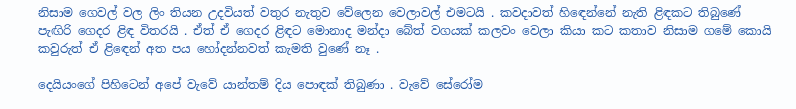නිසාම ගෙවල් වල ලිං තියන උදවියත් වතුර නැතුව වේලෙන වෙලාවල් එමටයි . කවදාවත් හිඳෙන්නේ නැති ළිඳකට තිබුණේ පැඟිරි ගෙදර ළිඳ විතරයි . ඒත් ඒ ගෙදර ළිඳට මොනාද මන්දා බේත් වගයක් කලවං වෙලා කියා කට කතාව නිසාම ගමේ කොයි කවුරුත් ඒ ළිඳෙන් අත පය හෝදන්නවත් කැමති වුණේ නෑ .

දෙයියංගේ පිහිටෙන් අපේ වැවේ යාන්තම් දිය පොඳක් තිබුණා . වැවේ සේරෝම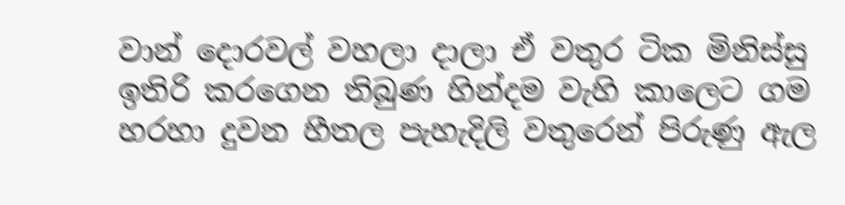වාන් දොරවල් වහලා දාලා ඒ වතුර ටික මිනිස්සු ඉතිරි කරගෙන තිබුණ හින්දම වැහි කාලෙට ගම හරහා දුවන හීතල පැහැදිලි වතුරෙන් පිරුණු ඇල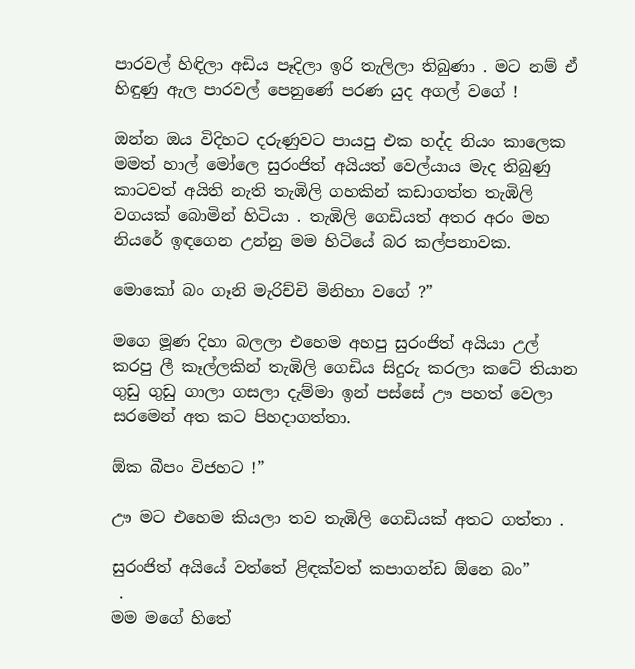පාරවල් හිඳිලා අඩිය පෑදිලා ඉරි තැලිලා තිබුණා . මට නම් ඒ හිඳුණු ඇල පාරවල් පෙනුණේ පරණ යුද අගල් වගේ !

ඔන්න ඔය විදිහට දරුණුවට පායපු එක හද්ද නියං කාලෙක මමත් හාල් මෝලෙ සුරංජිත් අයියත් වෙල්යාය මැද තිබුණු කාටවත් අයිති නැති තැඹිලි ගහකින් කඩාගත්ත තැඹිලි වගයක් බොමින් හිටියා . තැඹිලි ගෙඩියත් අතර අරං මහ නියරේ ඉඳගෙන උන්නු මම හිටියේ බර කල්පනාවක.

මොකෝ බං ගෑනි මැරිච්චි මිනිහා වගේ ?”

මගෙ මූණ දිහා බලලා එහෙම අහපු සුරංජිත් අයියා උල් කරපු ලී කෑල්ලකින් තැඹිලි ගෙඩිය සිදුරු කරලා කටේ තියාන ගුඩු ගුඩු ගාලා ගසලා දැම්මා ඉන් පස්සේ ඌ පහත් වෙලා සරමෙන් අත කට පිහදාගත්තා.

ඕක බීපං විජහට !”

ඌ මට එහෙම කියලා තව තැඹිලි ගෙඩියක් අතට ගත්තා .

සුරංජිත් අයියේ වත්තේ ළිඳක්වත් කපාගන්ඩ ඕනෙ බං”
 .
මම මගේ හිතේ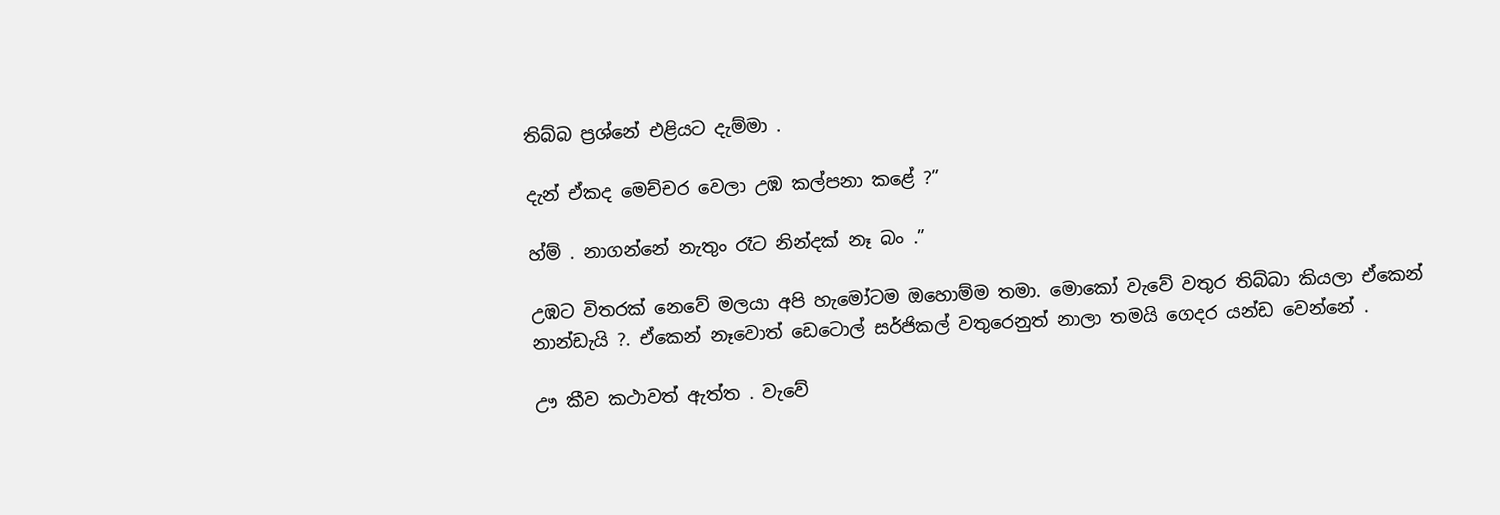තිබ්බ ප්‍රශ්නේ එළියට දැම්මා .

දැන් ඒකද මෙච්චර වෙලා උඹ කල්පනා කළේ ?”

හ්ම් . නාගන්නේ නැතුං රෑට නින්දක් නෑ බං .”

උඹට විතරක් නෙවේ මලයා අපි හැමෝටම ඔහොම්ම තමා. මොකෝ වැවේ වතුර තිබ්බා කියලා ඒකෙන් නාන්ඩැයි ?. ඒකෙන් නෑවොත් ඩෙටොල් සර්ජිකල් වතුරෙනුත් නාලා තමයි ගෙදර යන්ඩ වෙන්නේ .

ඌ කීව කථාවත් ඇත්ත . වැවේ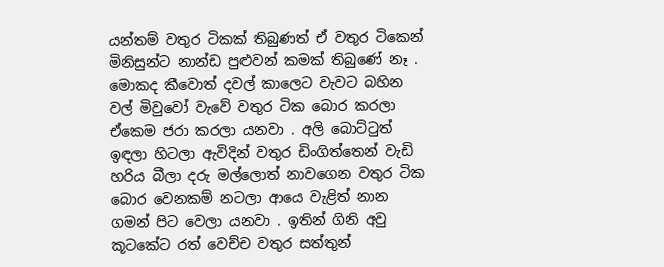යන්තම් වතුර ටිකක් තිබුණත් ඒ වතුර ටිකෙන් මිනිසුන්ට නාන්ඩ පුළුවන් කමක් තිබුණේ නෑ . මොකද කීවොත් දවල් කාලෙට වැවට බහින වල් මිවුවෝ වැවේ වතුර ටික බොර කරලා ඒකෙම ජරා කරලා යනවා . අලි බොට්ටුත් ඉඳලා හිටලා ඇවිදින් වතුර ඩිංගිත්තෙන් වැඩි හරිය බීලා දරු මල්ලොත් නාවගෙන වතුර ටික බොර වෙනකම් නටලා ආයෙ වැළිත් නාන ගමන් පිට වෙලා යනවා . ඉතින් ගිනි අවු කූටකේට රත් වෙච්ච වතුර සත්තුන්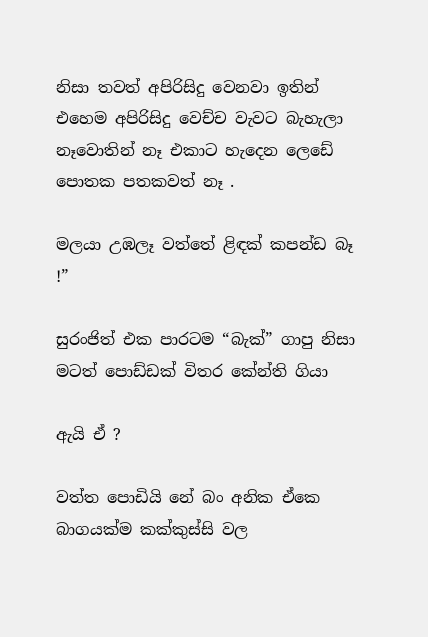නිසා තවත් අපිරිසිදු වෙනවා ඉතින් එහෙම අපිරිසිදු වෙච්ච වැවට බැහැලා නෑවොතින් නෑ එකාට හැදෙන ලෙඩේ පොතක පතකවත් නෑ .

මලයා උඹලෑ වත්තේ ළිඳක් කපන්ඩ බෑ !”

සුරංජිත් එක පාරටම “බැක්” ගාපු නිසා මටත් පොඩ්ඩක් විතර කේන්ති ගියා

ඇයි ඒ ?

වත්ත පොඩියි නේ බං අනික ඒකෙ බාගයක්ම කක්කුස්සි වල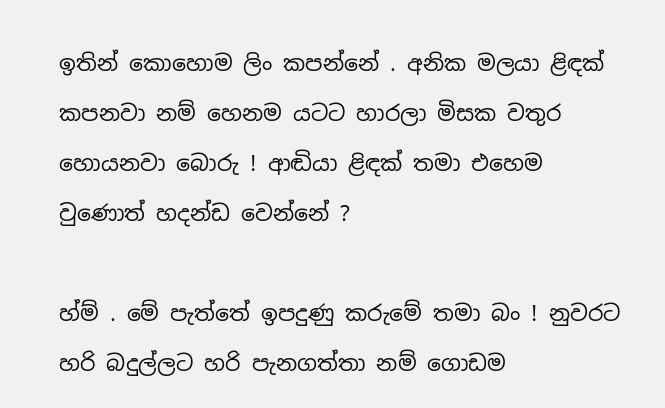ඉතින් කොහොම ලිං කපන්නේ . අනික මලයා ළිඳක් කපනවා නම් හෙනම යටට හාරලා මිසක වතුර හොයනවා බොරු ! ආඬියා ළිඳක් තමා එහෙම වුණොත් හදන්ඩ වෙන්නේ ?

හ්ම් . මේ පැත්තේ ඉපදුණු කරුමේ තමා බං ! නුවරට හරි බදුල්ලට හරි පැනගත්තා නම් ගොඩම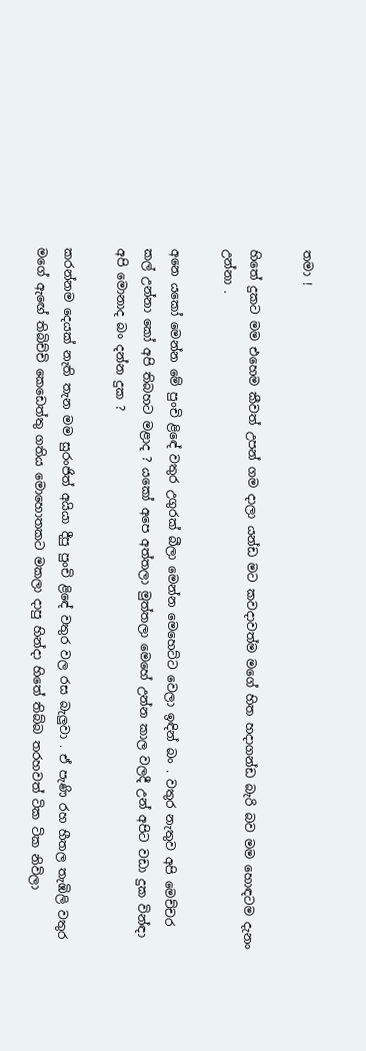තමා !

හිතේ දුකට මම එහෙම කීවත් උපන් ගම දාලා යන්ඩ මට කවදාවත්ම මගේ හිත හදාගන්ඩ බැරි බව මම හොඳටම දැනං උන්නා .

අනෙ යකෝ මෙන්න මේ පුංචි ළිඳේ වතුර උගුරක් බීලා මෙන්න මෙහෙට්ට වෙලා ඉඳින් බං . වතුර නැතුව අපි මෙච්චර කල් උන්නා කෝ අපි තිබහට මළාද ? යකෝ අපෙ අත්තලා මුත්තලා මෙහේ උන්න කාල වලදී උන් අපිට වඩා දුක වින්ඳා අපි මොනාද බං දන්න දුක ?

කරන්නම දෙයක් නැති තැන මම සුරංජිත් අයියා දීපු පුංචි ළිඳේ වතුර වල රස බැලුවා . ඒ පැණි රහ හීතල තැඹිලි වතුර මගේ ඇඟේ තිබිච්චි කෙඩෙත්තු ගතිය මොහොතකට මකලා දාපු හින්දා හිතේ තිබ්බ තරහවත් ටික ටික නිවිලා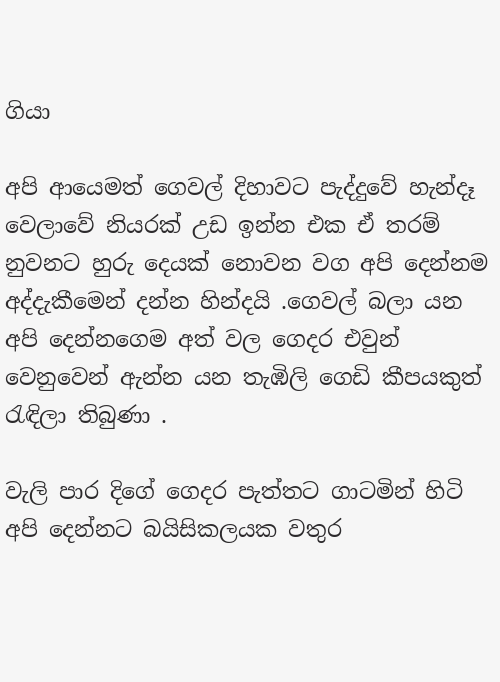ගියා

අපි ආයෙමත් ගෙවල් දිහාවට පැද්දුවේ හැන්දෑ වෙලාවේ නියරක් උඩ ඉන්න එක ඒ තරම් නුවනට හුරු දෙයක් නොවන වග අපි දෙන්නම අද්දැකීමෙන් දන්න හින්දයි .ගෙවල් බලා යන අපි දෙන්නගෙම අත් වල ගෙදර එවුන් වෙනුවෙන් ඇන්න යන තැඹිලි ගෙඩි කීපයකුත් රැඳිලා තිබුණා .

වැලි පාර දිගේ ගෙදර පැත්තට ගාටමින් හිටි අපි දෙන්නට බයිසිකලයක වතුර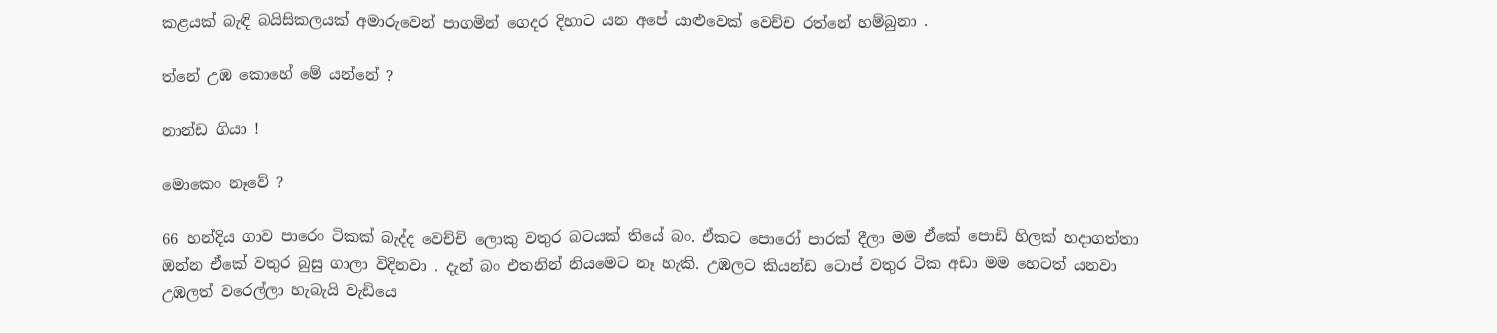කළයක් බැඳි බයිසිකලයක් අමාරුවෙන් පාගමින් ගෙදර දිහාට යන අපේ යාළුවෙක් වෙච්ච රත්නේ හම්බුනා .

ත්නේ උඹ කොහේ මේ යන්නේ ?

නාන්ඩ ගියා !

මොකෙං නෑවේ ?

66 හන්දිය ගාව පාරෙං ටිකක් බැද්ද වෙච්චි ලොකු වතුර බටයක් තියේ බං. ඒකට පොරෝ පාරක් දීලා මම ඒකේ පොඩි හිලක් හදාගත්තා ඔන්න ඒකේ වතුර බුසු ගාලා විදිනවා . දැන් බං එතනින් නියමෙට නෑ හැකි. උඹලට කියන්ඩ ටොප් වතුර ටික අඩා මම හෙටත් යනවා උඹලත් වරෙල්ලා හැබැයි වැඩියෙ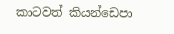කාටවත් කියන්ඩෙපා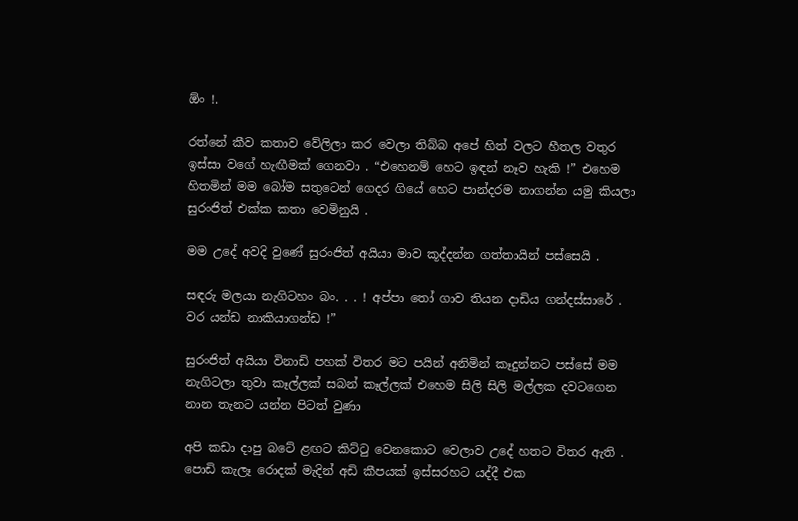ඕං !.

රත්නේ කීව කතාව වේලිලා කර වෙලා තිබ්බ අපේ හිත් වලට හීතල වතුර ඉස්සා වගේ හැඟීමක් ගෙනවා . “එහෙනම් හෙට ඉඳන් නෑව හැකි !” එහෙම හිතමින් මම බෝම සතුටෙන් ගෙදර ගියේ හෙට පාන්දරම නාගන්න යමු කියලා සුරංජිත් එක්ක කතා වෙමිනුයි .

මම උදේ අවදි වුණේ සුරංජිත් අයියා මාව කූද්දන්න ගත්තායින් පස්සෙයි .

සඳරු මලයා නැගිටහං බං. . . ! අප්පා තෝ ගාව තියන දාඩිය ගන්දස්සාරේ . වර යන්ඩ නාකියාගන්ඩ !”

සුරංජිත් අයියා විනාඩි පහක් විතර මට පයින් අනිමින් කෑදුන්නට පස්සේ මම නැගිටලා තුවා කෑල්ලක් සබන් කෑල්ලක් එහෙම සිලි සිලි මල්ලක දවටගෙන නාන තැනට යන්න පිටත් වුණා

අපි කඩා දාපු බටේ ළඟට කිට්ටු වෙනකොට වෙලාව උදේ හතට විතර ඇති . පොඩි කැලෑ රොදක් මැදින් අඩි කීපයක් ඉස්සරහට යද්දී එක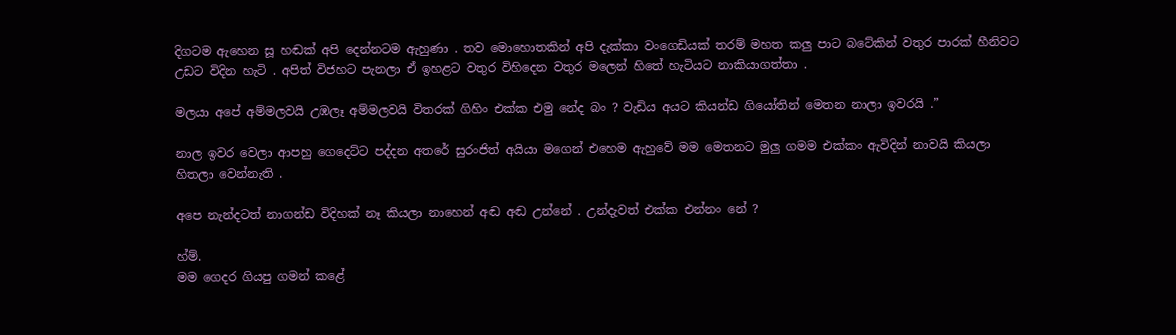දිගටම ඇහෙන සූ හඬක් අපි දෙන්නටම ඇහුණා . තව මොහොතකින් අපි දැක්කා වංගෙඩියක් තරම් මහත කලු පාට බටේකින් වතුර පාරක් හීනිවට උඩට විදින හැටි . අපිත් විජහට පැනලා ඒ ඉහළට වතුර විහිදෙන වතුර මලෙන් හිතේ හැටියට නාකියාගත්තා .

මලයා අපේ අම්මලවයි උඹලෑ අම්මලවයි විතරක් ගිහිං එක්ක එමු නේද බං ? වැඩිය අයට කියන්ඩ ගියෝතින් මෙතන නාලා ඉවරයි .”

නාල ඉවර වෙලා ආපහු ගෙදෙට්ට පද්දන අතරේ සුරංජිත් අයියා මගෙන් එහෙම ඇහුවේ මම මෙතනට මුලු ගමම එක්කං ඇවිදින් නාවයි කියලා හිතලා වෙන්නැති .

අපෙ නැන්දටත් නාගන්ඩ විදිහක් නෑ කියලා නාහෙන් අඬ අඬ උන්නේ . උන්දැවත් එක්ක එන්නං නේ ?

හ්ම්.
මම ගෙදර ගියපු ගමන් කළේ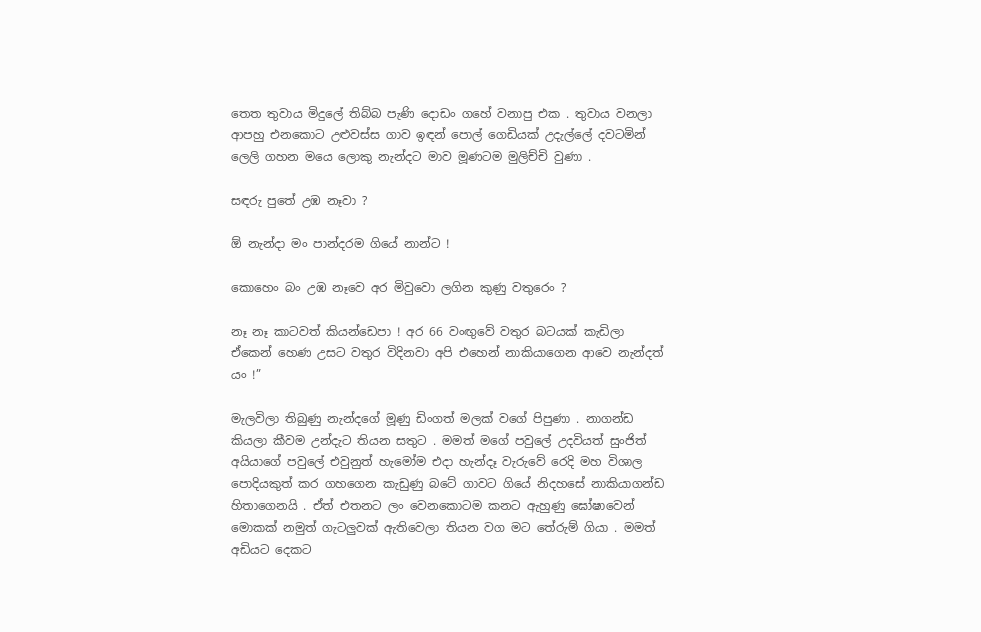තෙත තුවාය මිදුලේ තිබ්බ පැණි දොඩං ගහේ වනාපු එක . තුවාය වනලා ආපහු එනකොට උළුවස්ස ගාව ඉඳන් පොල් ගෙඩියක් උදැල්ලේ දවටමින් ලෙලි ගහන මයෙ ලොකු නැන්දට මාව මූණටම මුලිච්චි වුණා .

සඳරු පුතේ උඹ නෑවා ?

ඕ නැන්දා මං පාන්දරම ගියේ නාන්ට !

කොහෙං බං උඹ නෑවෙ අර මිවුවො ලගින කුණු වතුරෙං ?

නෑ නෑ කාටවත් කියන්ඩෙපා ! අර 66 වංඟුවේ වතුර බටයක් කැඩිලා ඒකෙන් හෙණ උසට වතුර විදිනවා අපි එහෙන් නාකියාගෙන ආවෙ නැන්දත් යං !”

මැලවිලා තිබුණු නැන්දගේ මූණු ඩිංගත් මලක් වගේ පිපුණා . නාගන්ඩ කියලා කීවම උන්දැට තියන සතුට . මමත් මගේ පවුලේ උදවියත් සුංජිත් අයියාගේ පවුලේ එවුනුත් හැමෝම එදා හැන්දෑ වැරුවේ රෙදි මහ විශාල පොදියකුත් කර ගහගෙන කැඩුණු බටේ ගාවට ගියේ නිදහසේ නාකියාගන්ඩ හිතාගෙනයි . ඒත් එතනට ලං වෙනකොටම කනට ඇහුණු ඝෝෂාවෙන් මොකක් නමුත් ගැටලුවක් ඇතිවෙලා තියන වග මට තේරුම් ගියා . මමත් අඩියට දෙකට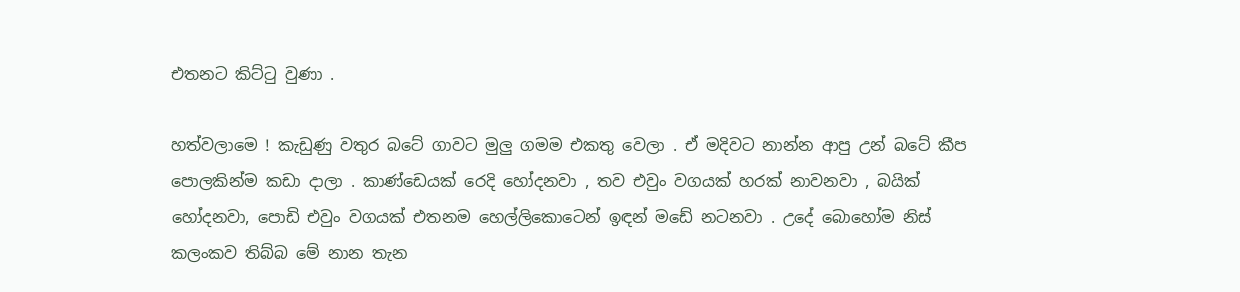එතනට කිට්ටු වුණා .

හත්වලාමෙ ! කැඩුණු වතුර බටේ ගාවට මුලු ගමම එකතු වෙලා . ඒ මදිවට නාන්න ආපු උන් බටේ කීප පොලකින්ම කඩා දාලා . කාණ්ඩෙයක් රෙදි හෝදනවා , තව එවුං වගයක් හරක් නාවනවා , බයික් හෝදනවා, පොඩි එවුං වගයක් එතනම හෙල්ලිකොටෙන් ඉඳන් මඩේ නටනවා . උදේ බොහෝම නිස් කලංකව තිබ්බ මේ නාන තැන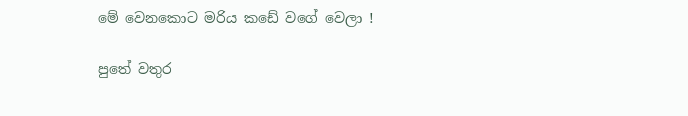මේ වෙනකොට මරිය කඩේ වගේ වෙලා !

පුතේ වතුර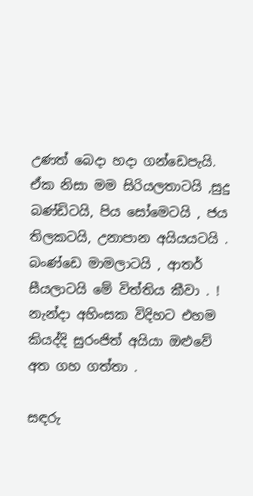උණත් බෙදා හදා ගන්ඩෙපැයි. ඒක නිසා මම සිරියලතාටයි ,සුදු බණ්ඩිටයි, පිය සෝමෙටයි , ජය තිලකටයි, උනාපාන අයියයටයි . බංණ්ඩෙ මාමලාටයි , ආතර් සීයලාටයි මේ විත්තිය කීවා . !
නැන්දා අහිංසක විදිහට එහම කියද්දි සුරංජිත් අයියා ඔළුවේ අත ගහ ගත්තා .

සඳරු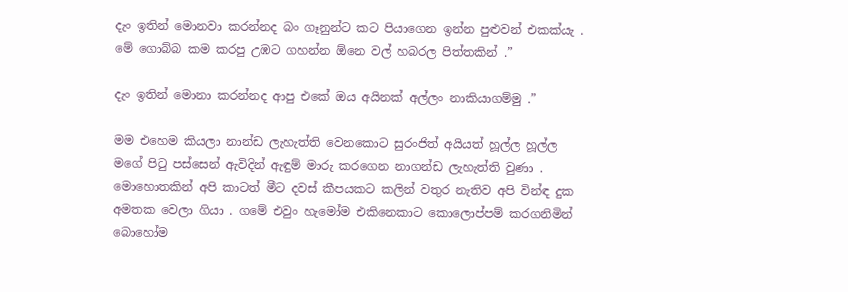දැං ඉතින් මොනවා කරන්නද බං ගෑනුන්ට කට පියාගෙන ඉන්න පුළුවන් එකක්යැ . මේ ගොබ්බ කම කරපු උඹට ගහන්න ඕනෙ වල් හබරල පිත්තකින් .”

දැං ඉතින් මොනා කරන්නද ආපු එකේ ඔය අයිනක් අල්ලං නාකියාගම්මු .”

මම එහෙම කියලා නාන්ඩ ලැහැත්ති වෙනකොට සුරංජිත් අයියත් හූල්ල හූල්ල මගේ පිටු පස්සෙන් ඇවිදින් ඇඳුම් මාරු කරගෙන නාගන්ඩ ලැහැත්ති වුණා .
මොහොතකින් අපි කාටත් මීට දවස් කීපයකට කලින් වතුර නැතිව අපි වින්ඳ දුක අමතක වෙලා ගියා . ගමේ එවුං හැමෝම එකිනෙකාට කොලොප්පම් කරගනිමින් බොහෝම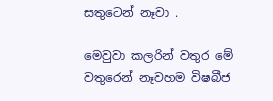සතුටෙන් නෑවා .

මෙවුවා කලරින් වතුර මේ වතුරෙන් නෑවහම විෂබීජ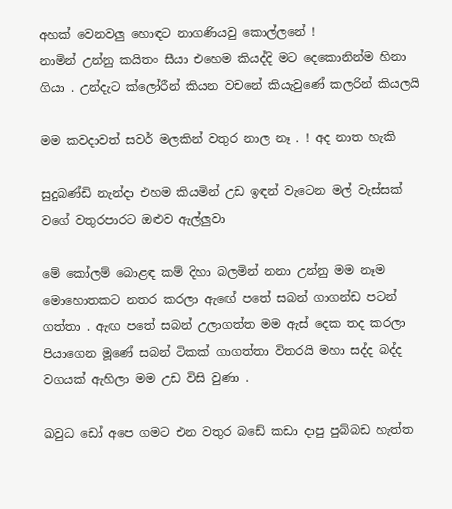අහක් වෙනවලු හොඳට නාගණියවු කොල්ලනේ !
නාමින් උන්නු කයිතං සීයා එහෙම කියද්දි මට දෙකොනින්ම හිනා ගියා . උන්දැට ක්ලෝරීන් කියන වචනේ කියැවුණේ කලරින් කියලයි

මම කවදාවත් සවර් මලකින් වතුර නාල නෑ . ! අද නාත හැකි

සුදුබණ්ඩි නැන්දා එහම කියමින් උඩ ඉඳන් වැටෙන මල් වැස්සක් වගේ වතුරපාරට ඔළුව ඇල්ලුවා

මේ කෝලම් බොළඳ කම් දිහා බලමින් නනා උන්නු මම නෑම මොහොතකට නතර කරලා ඇඟේ පතේ සබන් ගාගන්ඩ පටන් ගත්තා . ඇඟ පතේ සබන් උලාගත්ත මම ඇස් දෙක තද කරලා පියාගෙන මූණේ සබන් ටිකක් ගාගත්තා විතරයි මහා සද්ද බද්ද වගයක් ඇහිලා මම උඩ විසි වුණා .

ඛවුධ ඩෝ අපෙ ගමට එන වතුර බඩේ කඩා දාපු පුබ්බඩ හැත්ත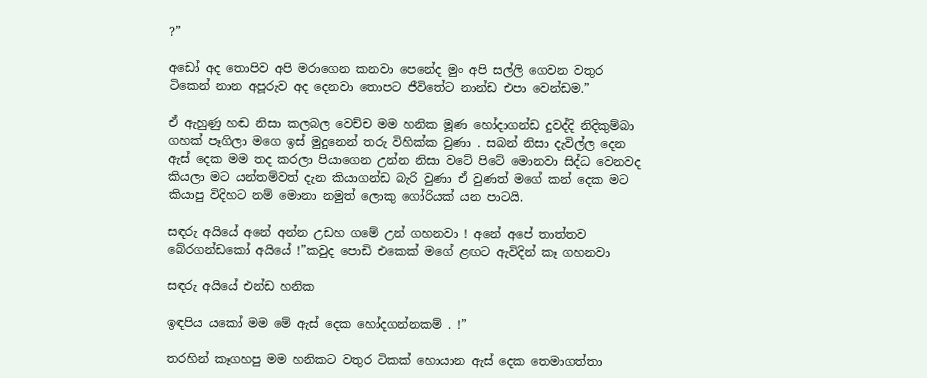?”

අඩෝ අද තොපිව අපි මරාගෙන කනවා පෙනේද මුං අපි සල්ලි ගෙවන වතුර ටිකෙන් නාන අපූරුව අද දෙනවා තොපට ජීවිතේට නාන්ඩ එපා වෙන්ඩම.”

ඒ ඇහුණු හඬ නිසා කලබල වෙච්ච මම හනික මූණ හෝදාගන්ඩ දුවද්දි නිදිකුම්බා ගහක් පෑගිලා මගෙ ඉස් මුදුනෙන් තරු විහික්ක වුණා . සබන් නිසා දැවිල්ල දෙන ඇස් දෙක මම තද කරලා පියාගෙන උන්න නිසා වටේ පිටේ මොනවා සිද්ධ වෙනවද කියලා මට යන්තම්වත් දැන කියාගන්ඩ බැරි වුණා ඒ වුණත් මගේ කන් දෙක මට කියාපු විදිහට නම් මොනා නමුත් ලොකු ගෝරියක් යන පාටයි.

සඳරු අයියේ අනේ අන්න උඩහ ගමේ උන් ගහනවා ! අනේ අපේ තාත්තව බේරගන්ඩකෝ අයියේ !”කවුද පොඩි එකෙක් මගේ ළඟට ඇවිදින් කෑ ගහනවා

සඳරු අයියේ එන්ඩ හනික

ඉඳපිය යකෝ මම මේ ඇස් දෙක හෝදගන්නකම් . !”

තරහින් කෑගහපු මම හනිකට වතුර ටිකක් හොයාන ඇස් දෙක තෙමාගත්තා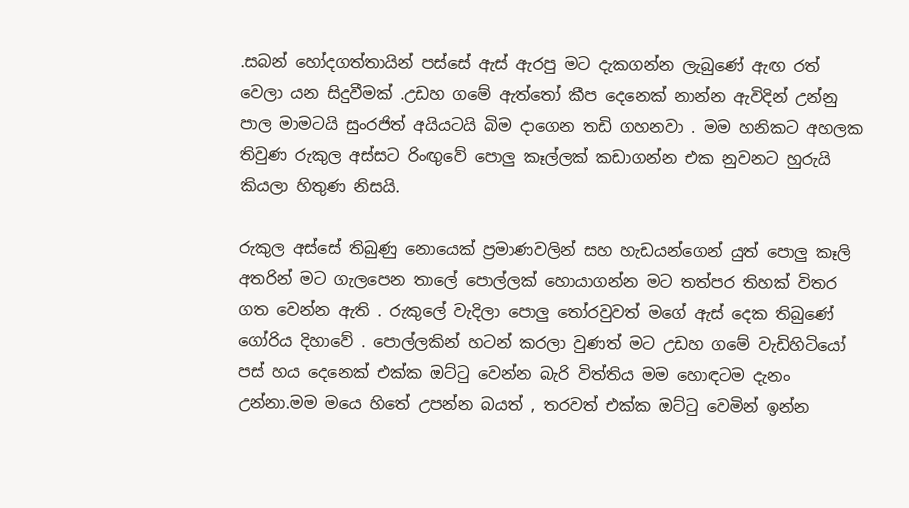.සබන් හෝදගත්තායින් පස්සේ ඇස් ඇරපු මට දැකගන්න ලැබුණේ ඇඟ රත් වෙලා යන සිදුවීමක් .උඩහ ගමේ ඇත්තෝ කීප දෙනෙක් නාන්න ඇවිදින් උන්නු පාල මාමටයි සුංරජිත් අයියටයි බිම දාගෙන තඩි ගහනවා . මම හනිකට අහලක තිවුණ රුකුල අස්සට රිංඟුවේ පොලු කෑල්ලක් කඩාගන්න එක නුවනට හුරුයි කියලා හිතුණ නිසයි.

රුකුල අස්සේ තිබුණු නොයෙක් ප්‍රමාණවලින් සහ හැඩයන්ගෙන් යුත් පොලු කෑලි අතරින් මට ගැලපෙන තාලේ පොල්ලක් හොයාගන්න මට තත්පර තිහක් විතර ගත වෙන්න ඇති . රුකුලේ වැදිලා පොලු තෝරවුවත් මගේ ඇස් දෙක තිබුණේ ගෝරිය දිහාවේ . පොල්ලකින් හටන් කරලා වුණත් මට උඩහ ගමේ වැඩිහිටියෝ පස් හය දෙනෙක් එක්ක ඔට්ටු වෙන්න බැරි විත්තිය මම හොඳටම දැනං උන්නා.මම මයෙ හිතේ උපන්න බයත් , තරවත් එක්ක ඔට්ටු වෙමින් ඉන්න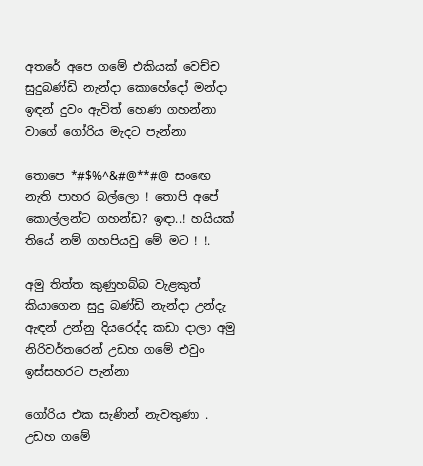අතරේ අපෙ ගමේ එකියක් වෙච්ච සුදුබණ්ඩි නැන්දා කොහේදෝ මන්දා ඉඳන් දුවං ඇවිත් හෙණ ගහන්නා වාගේ ගෝරිය මැදට පැන්නා

තොපෙ *#$%^&#@**#@ සංඟෙ නැති පාහර බල්ලො ! තොපි අපේ කොල්ලන්ට ගහන්ඩ? ඉඳා..! හයියක් තියේ නම් ගහපියවු මේ මට ! !.

අමු තිත්ත කුණුහබ්බ වැළකුත් කියාගෙන සුදු බණ්ඩි නැන්දා උන්දැ ඇඳන් උන්නු දියරෙද්ද කඩා දාලා අමු නිරිවර්තරෙන් උඩහ ගමේ එවුං ඉස්සහරට පැන්නා

ගෝරිය එක සැණින් නැවතුණා . උඩහ ගමේ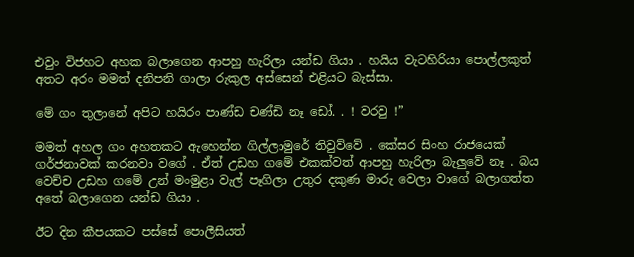එවුං විජහට අහක බලාගෙන ආපහු හැරිලා යන්ඩ ගියා . හයිය වැටහිරියා පොල්ලකුත් අතට අරං මමත් දනිපනි ගාලා රුකුල අස්සෙන් එළියට බැස්සා.

මේ ගං තුලානේ අපිට හයිරං පාණ්ඩ චණ්ඩි නෑ ඩෝ. . ! වරවු !”

මමත් අහල ගං අහතකට ඇහෙන්න ගිල්ලාමුරේ තිවුව්වේ . කේසර සිංහ රාජයෙක් ගර්ජනාවක් කරනවා වගේ . ඒත් උඩහ ගමේ එකක්වත් ආපහු හැරිලා බැලුවේ නෑ . බය වෙච්ච උඩහ ගමේ උන් මංමුළා වැල් පෑගිලා උතුර දකුණ මාරු වෙලා වාගේ බලාගත්ත අතේ බලාගෙන යන්ඩ ගියා .

ඊට දින කීපයකට පස්සේ පොලීසියත්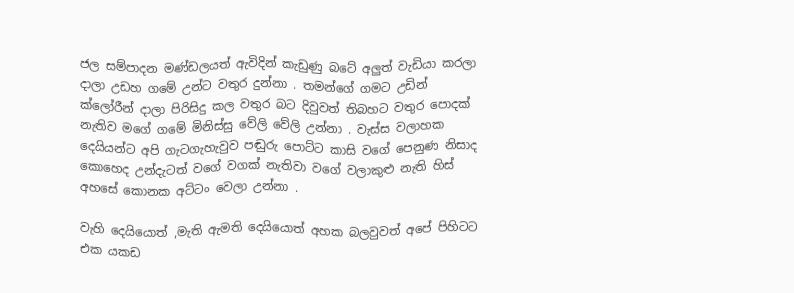ජල සම්පාදන මණ්ඩලයත් ඇවිදින් කැඩුණු බටේ අලුත් වැඩියා කරලා දාලා උඩහ ගමේ උන්ට වතුර දුන්නා . තමන්ගේ ගමට උඩින් ක්ලෝරීන් දාලා පිරිසිදු කල වතුර බට දිවුවත් තිබහට වතුර පොදක් නැතිව මගේ ගමේ මිනිස්සු වේලි වේලි උන්නා . වැස්ස වලාහක දෙයියන්ට අපි ගැටගැහැවුව පඬුරු පොට්ට කාසි වගේ පෙනුණ නිසාද කොහෙද උන්දැටත් වගේ වගක් නැතිවා වගේ වලාකුළු නැති හිස් අහසේ කොනක අට්ටං වෙලා උන්නා .

වැහි දෙයියොත් ,මැති ඇමති දෙයියොත් අහක බලවුවත් අපේ පිහිටට එක යකඩ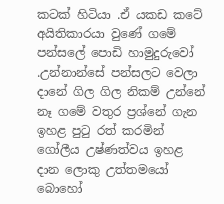කටක් හිටියා .ඒ යකඩ කටේ අයිතිකාරයා වුණේ ගමේ පන්සලේ පොඩි හාමුදුරුවෝ .උන්නාන්සේ පන්සලට වෙලා දානේ ගිල ගිල නිකම් උන්නේ නෑ ගමේ වතුර ප්‍රශ්නේ ගැන ඉහළ පුටු රත් කරමින් ගෝලීය උෂ්ණත්වය ඉහළ දාන ලොකු උත්තමයෝ බොහෝ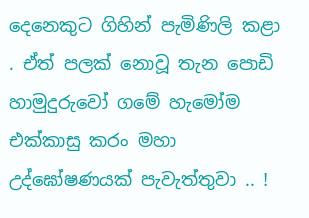දෙනෙකුට ගිහින් පැමිණිලි කළා . ඒත් පලක් නොවූ තැන පොඩි හාමුදුරුවෝ ගමේ හැමෝම එක්කාසු කරං මහා උද්ඝෝෂණයක් පැවැත්තුවා .. !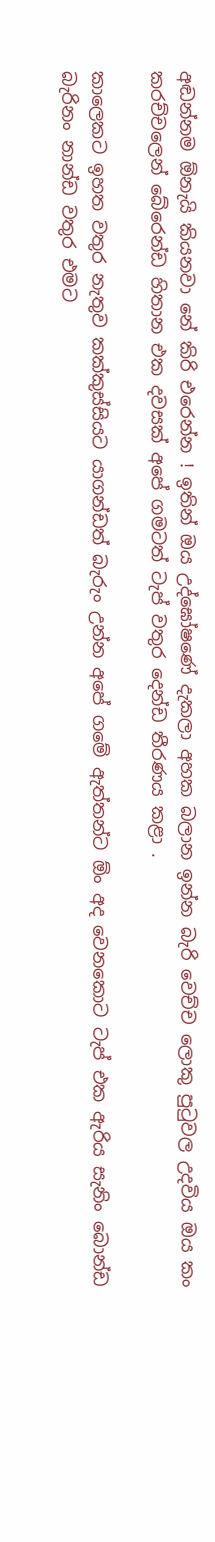අඬන්නම ඕනැයි කියනවා නේ කිරි එරෙන්න ! ඉතින් ඔය උද්ඝෝෂණේ දැකලා අහක බලාන ඉන්න බැරි වෙච්ච ලොකු පුටුවල උදවිය ඔය කං කරච්චලෙන් බේරෙන්ඩ හිතාන එක දවසක් අපේ ගමටත් ටැප් වතුර දෙන්ඩ තීරණය කළා .

කාලෙකට ඉහත වතුර නැතුව කක්කුස්සියට යාගන්ඩත් බැරුං උන්න අපේ ගමේ ඇත්තන්ට ඕං අද වෙනකොට ටැප් එක ඇරිය සැනිං බොන්ඩ බැරිනං නාන්ඩ වතුර එමට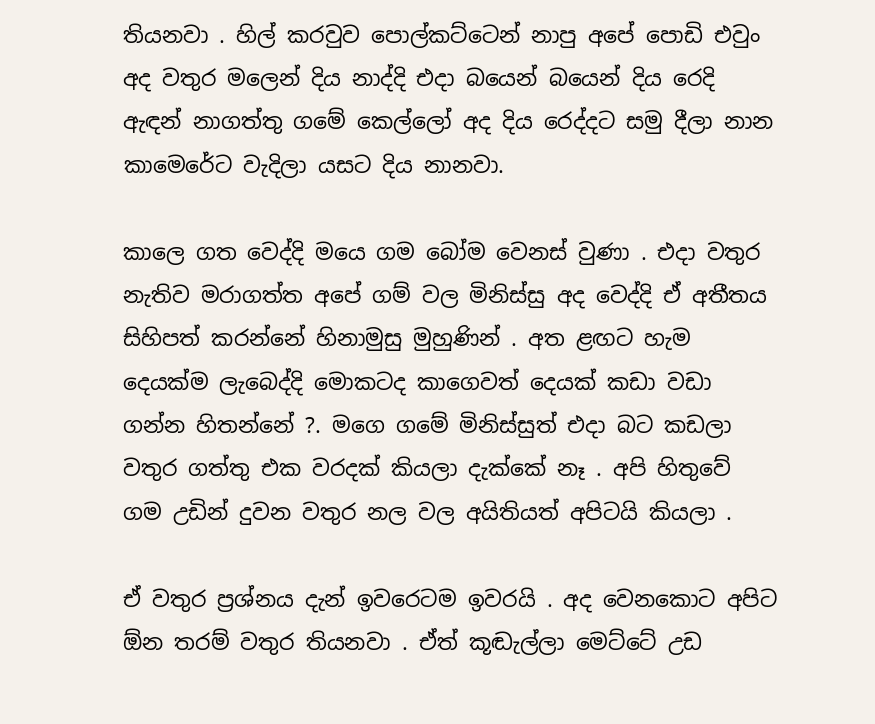තියනවා . හිල් කරවුව පොල්කට්ටෙන් නාපු අපේ පොඩි එවුං අද වතුර මලෙන් දිය නාද්දි එදා බයෙන් බයෙන් දිය රෙදි ඇඳන් නාගත්තු ගමේ කෙල්ලෝ අද දිය රෙද්දට සමු දීලා නාන කාමෙරේට වැදිලා යසට දිය නානවා.

කාලෙ ගත වෙද්දි මයෙ ගම බෝම වෙනස් වුණා . එදා වතුර නැතිව මරාගත්ත අපේ ගම් වල මිනිස්සු අද වෙද්දි ඒ අතීතය සිහිපත් කරන්නේ හිනාමුසු මුහුණින් . අත ළඟට හැම දෙයක්ම ලැබෙද්දි මොකටද කාගෙවත් දෙයක් කඩා වඩා ගන්න හිතන්නේ ?. මගෙ ගමේ මිනිස්සුත් එදා බට කඩලා වතුර ගත්තු එක වරදක් කියලා දැක්කේ නෑ . අපි හිතුවේ ගම උඩින් දුවන වතුර නල වල අයිතියත් අපිටයි කියලා .

ඒ වතුර ප්‍රශ්නය දැන් ඉවරෙටම ඉවරයි . අද වෙනකොට අපිට ඕන තරම් වතුර තියනවා . ඒත් කූඬැල්ලා මෙට්ටේ උඩ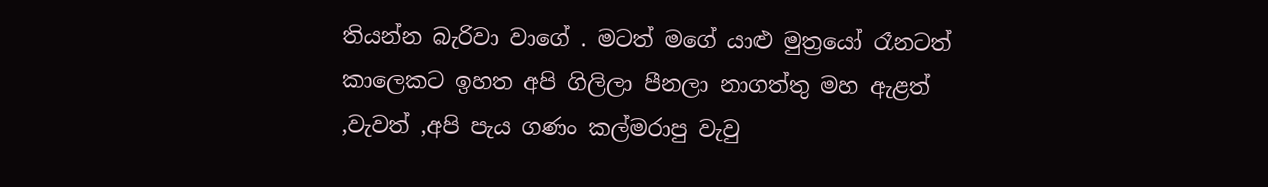තියන්න බැරිවා වාගේ . මටත් මගේ යාළු මුත්‍රයෝ රෑනටත් කාලෙකට ඉහත අපි ගිලිලා පීනලා නාගත්තු මහ ඇළත් ,වැවත් ,අපි පැය ගණං කල්මරාපු වැවු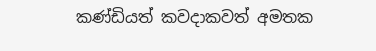කණ්ඩියත් කවදාකවත් අමතක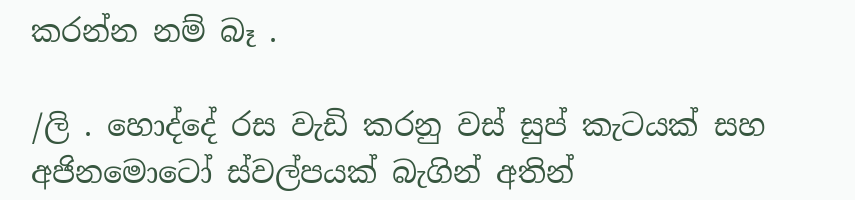කරන්න නම් බෑ .

/ලි . හොද්දේ රස වැඩි කරනු වස් සුප් කැටයක් සහ අජිනමොටෝ ස්වල්පයක් බැගින් අතින්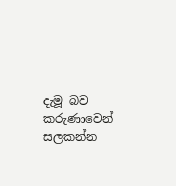දැමූ බව කරුණාවෙන් සලකන්න